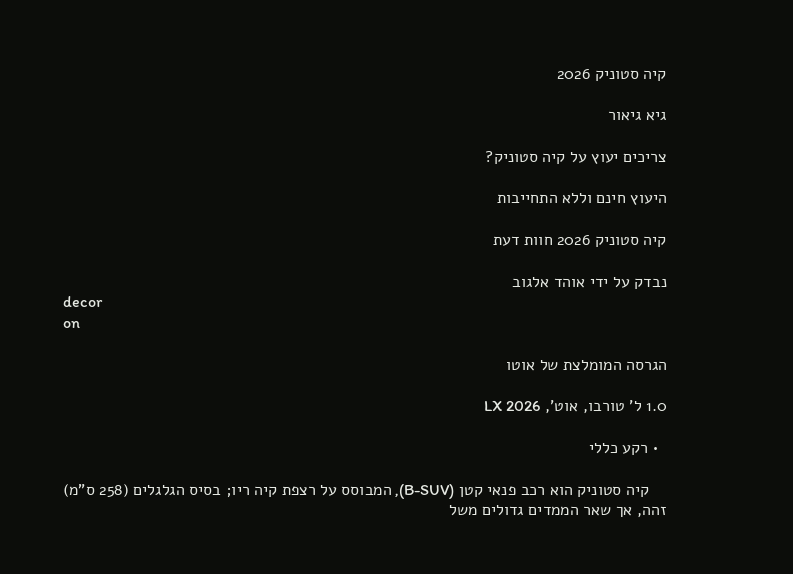קיה סטוניק 2026

גיא גיאור

צריכים יעוץ על קיה סטוניק?

היעוץ חינם וללא התחייבות

קיה סטוניק 2026 חוות דעת

נבדק על ידי אוהד אלגוב
decor
on

הגרסה המומלצת של אוטו

1.0 ל' טורבו, אוט', LX 2026

  • רקע כללי

    קיה סטוניק הוא רכב פנאי קטן (B-SUV), המבוסס על רצפת קיה ריו; בסיס הגלגלים (258 ס"מ) זהה, אך שאר הממדים גדולים משל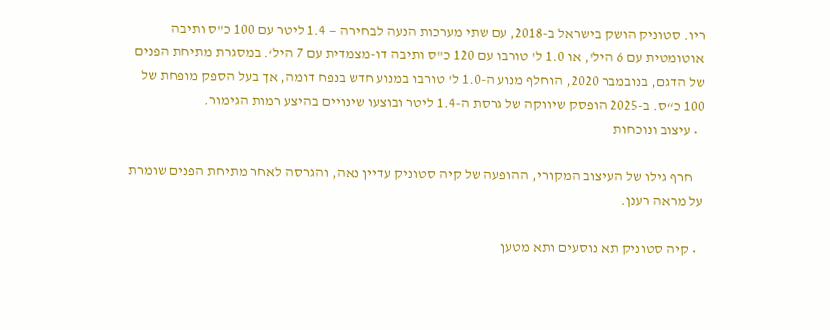ריו. סטוניק הושק בישראל ב-2018, עם שתי מערכות הנעה לבחירה — 1.4 ליטר עם 100 כ"ס ותיבה אוטומטית עם 6 היל', או 1.0 ל' טורבו עם 120 כ"ס ותיבה דו-מצמדית עם 7 היל‘. במסגרת מתיחת הפנים של הדגם, בנובמבר 2020, הוחלף מנוע ה-1.0 ל' טורבו במנוע חדש בנפח דומה, אך בעל הספק מופחת של 100 כ“ס. ב-2025 הופסק שיווקה של גרסת ה-1.4 ליטר ובוצעו שינויים בהיצע רמות הגימור.
  • עיצוב ונוכחות

    חרף גילו של העיצוב המקורי, ההופעה של קיה סטוניק עדיין נאה, והגרסה לאחר מתיחת הפנים שומרת על מראה רענן.

  • קיה סטוניק תא נוסעים ותא מטען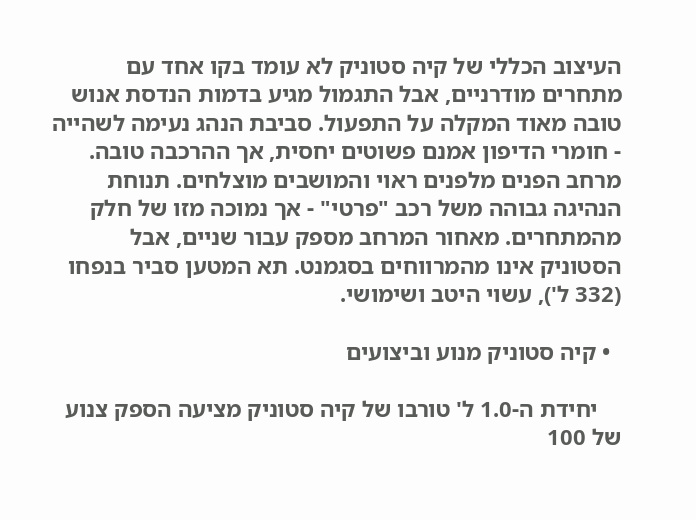העיצוב הכללי של קיה סטוניק לא עומד בקו אחד עם מתחרים מודרניים, אבל התגמול מגיע בדמות הנדסת אנוש טובה מאוד המקלה על התפעול. סביבת הנהג נעימה לשהייה - חומרי הדיפון אמנם פשוטים יחסית, אך ההרכבה טובה. מרחב הפנים מלפנים ראוי והמושבים מוצלחים. תנוחת הנהיגה גבוהה משל רכב "פרטי" - אך נמוכה מזו של חלק מהמתחרים. מאחור המרחב מספק עבור שניים, אבל הסטוניק אינו מהמרווחים בסגמנט. תא המטען סביר בנפחו (332 ל'), עשוי היטב ושימושי.

  • קיה סטוניק מנוע וביצועים

    יחידת ה-1.0 ל' טורבו של קיה סטוניק מציעה הספק צנוע של 100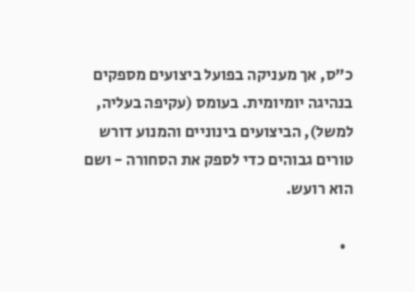כ"ס, אך מעניקה בפועל ביצועים מספקים בנהיגה יומיומית. בעומס (עקיפה בעליה, למשל), הביצועים בינוניים והמנוע דורש טורים גבוהים כדי לספק את הסחורה - ושם הוא רועש.

  •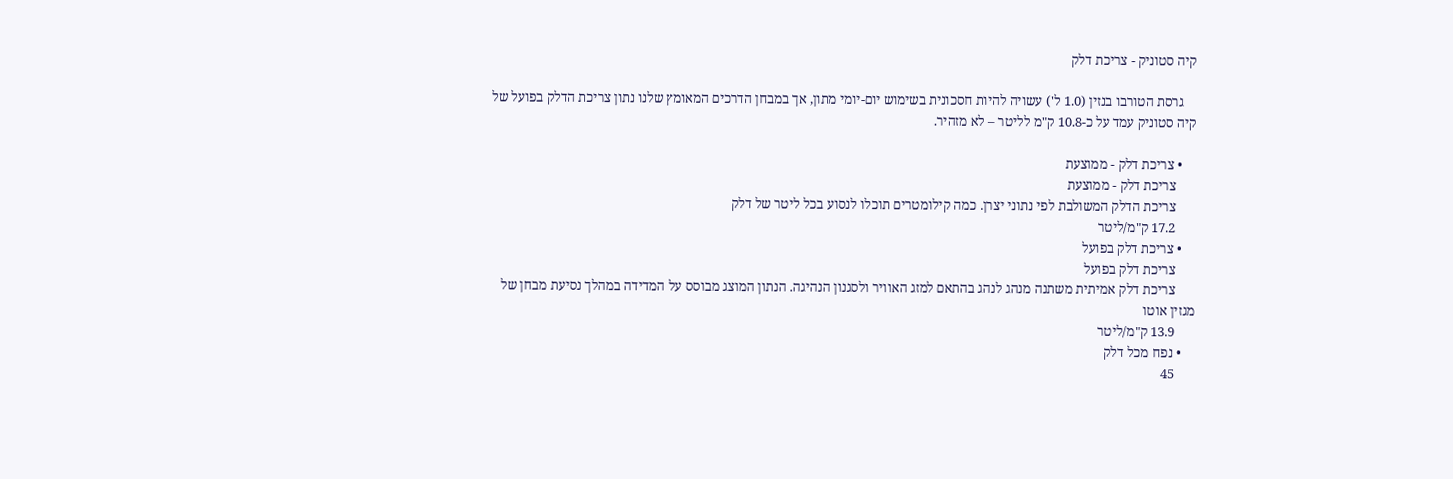קיה סטוניק - צריכת דלק

    גרסת הטורבו בנזין (1.0 ל') עשויה להיות חסכונית בשימוש יום-יומי מתון, אך במבחן הדרכים המאומץ שלנו נתון צריכת הדלק בפועל של קיה סטוניק עמד על כ-10.8 ק"מ לליטר – לא מזהיר.

    • צריכת דלק - ממוצעת
      צריכת דלק - ממוצעת
      צריכת הדלק המשולבת לפי נתוני יצרן. כמה קילומטרים תוכלו לנסוע בכל ליטר של דלק
      17.2 ק"מ/ליטר
    • צריכת דלק בפועל
      צריכת דלק בפועל
      צריכת דלק אמיתית משתנה מנהג לנהג בהתאם למזג האוויר ולסגנון הנהיגה. הנתון המוצג מבוסס על המדידה במהלך נסיעת מבחן של מגזין אוטו
      13.9 ק"מ/ליטר
    • נפח מכל דלק
      45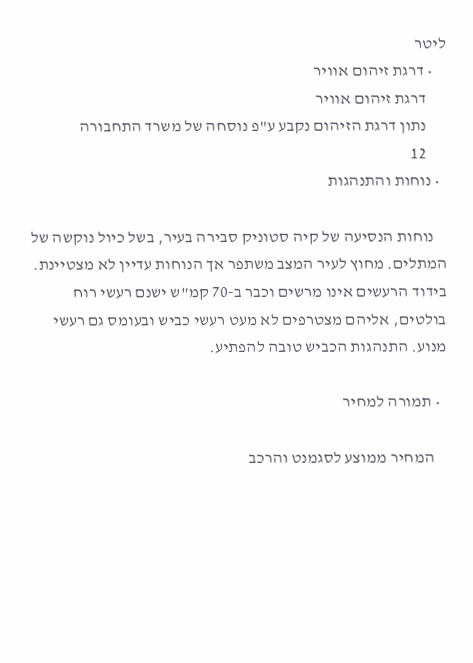ליטר
    • דרגת זיהום אוויר
      דרגת זיהום אוויר
      נתון דרגת הזיהום נקבע ע"פ נוסחה של משרד התחבורה
      12
  • נוחות והתנהגות

    נוחות הנסיעה של קיה סטוניק סבירה בעיר, בשל כיול נוקשה של המתלים. מחוץ לעיר המצב משתפר אך הנוחות עדיין לא מצטיינת. בידוד הרעשים אינו מרשים וכבר ב-70 קמ"ש ישנם רעשי רוח בולטים, אליהם מצטרפים לא מעט רעשי כביש ובעומס גם רעשי מנוע. התנהגות הכביש טובה להפתיע.

  • תמורה למחיר

    המחיר ממוצע לסגמנט והרכב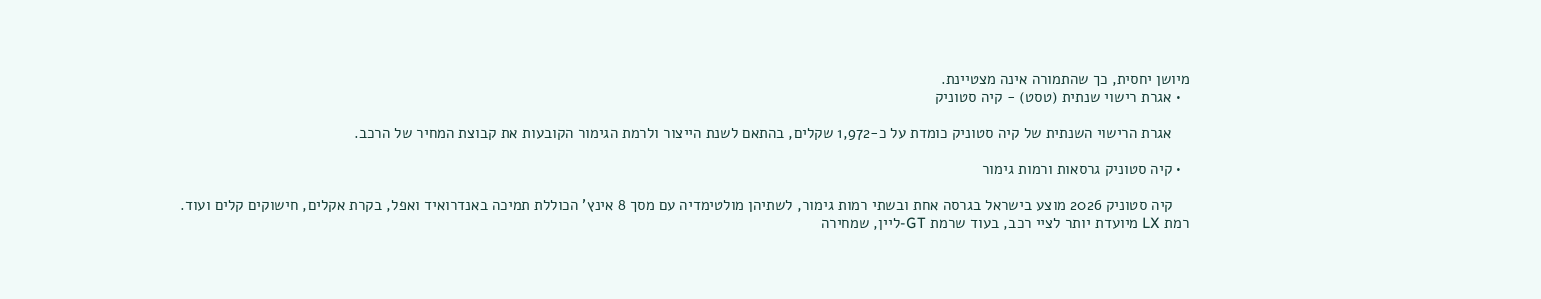מיושן יחסית, כך שהתמורה אינה מצטיינת.
  • אגרת רישוי שנתית (טסט) - קיה סטוניק

    אגרת הרישוי השנתית של קיה סטוניק כומדת על כ-1,972 שקלים, בהתאם לשנת הייצור ולרמת הגימור הקובעות את קבוצת המחיר של הרכב.

  • קיה סטוניק גרסאות ורמות גימור

    קיה סטוניק 2026 מוצע בישראל בגרסה אחת ובשתי רמות גימור, לשתיהן מולטימדיה עם מסך 8 אינץ' הכוללת תמיכה באנדרואיד ואפל, בקרת אקלים, חישוקים קלים ועוד. רמת LX מיועדת יותר לציי רכב, בעוד שרמת GT-ליין, שמחירה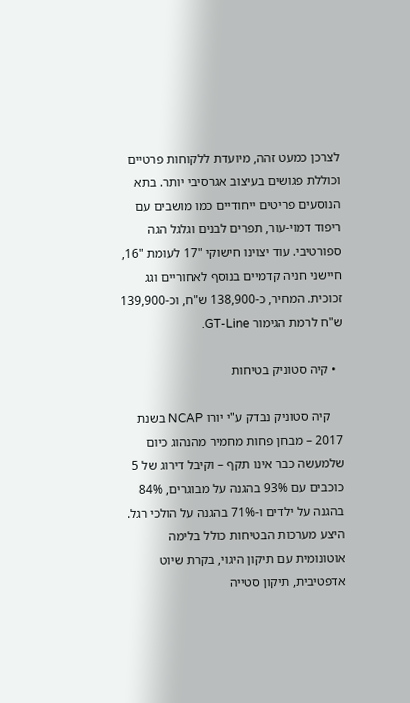לצרכן כמעט זהה, מיועדת ללקוחות פרטיים וכוללת פגושים בעיצוב אגרסיבי יותר. בתא הנוסעים פריטים ייחודיים כמו מושבים עם ריפוד דמוי-עור, תפרים לבנים וגלגל הגה ספורטיבי. עוד יצוינו חישוקי "17 לעומת "16, חיישני חניה קדמיים בנוסף לאחוריים וגג זכוכית. המחיר, כ-138,900 ש"ח, וכ-139,900 ש"ח לרמת הגימור GT-Line.

  • קיה סטוניק בטיחות

    קיה סטוניק נבדק ע"י יורו NCAP בשנת 2017 – מבחן פחות מחמיר מהנהוג כיום שלמעשה כבר אינו תקף – וקיבל דירוג של 5 כוכבים עם 93% בהגנה על מבוגרים, 84% בהגנה על ילדים ו-71% בהגנה על הולכי רגל. היצע מערכות הבטיחות כולל בלימה אוטונומית עם תיקון היגוי, בקרת שיוט אדפטיבית, תיקון סטייה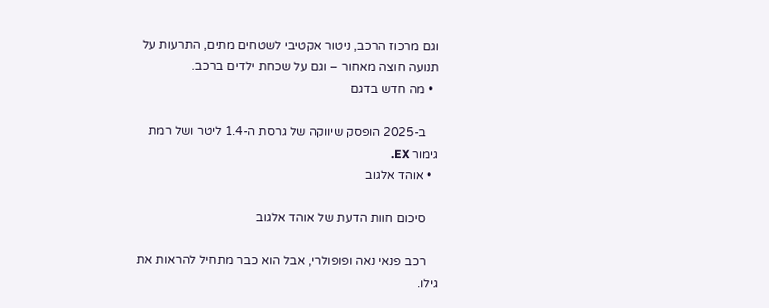וגם מרכוז הרכב, ניטור אקטיבי לשטחים מתים, התרעות על תנועה חוצה מאחור – וגם על שכחת ילדים ברכב.
  • מה חדש בדגם

    ב-2025 הופסק שיווקה של גרסת ה-1.4 ליטר ושל רמת גימור EX.
  • אוהד אלגוב

    סיכום חוות הדעת של אוהד אלגוב

    רכב פנאי נאה ופופולרי, אבל הוא כבר מתחיל להראות את גילו.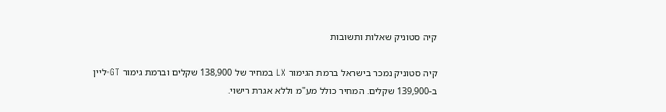קיה סטוניק שאלות ותשובות

קיה סטוניק נמכר בישראל ברמת הגימור LX במחיר של 138,900 שקלים וברמת גימור GT-ליין ב-139,900 שקלים. המחיר כולל מע"מ וללא אגרת רישוי.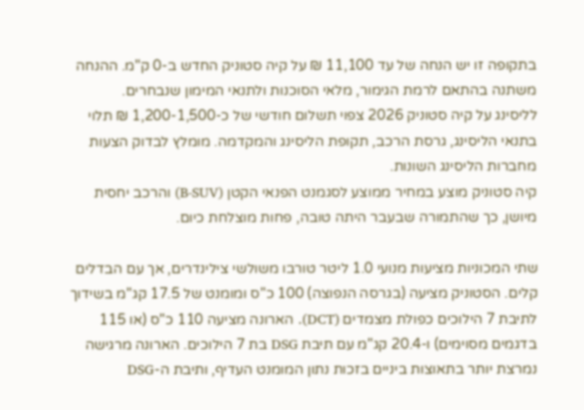בתקופה זו יש הנחה של עד 11,100 ₪ על קיה סטוניק החדש ב-0 ק"מ. ההנחה משתנה בהתאם לרמת הגימור, מלאי הסוכנות ולתנאי המימון שנבחרים.
לליסינג על קיה סטוניק 2026 צפוי תשלום חודשי של כ-1,200-1,500 ₪ תלוי בתנאי הליסינג, גרסת הרכב, תקופת הליסינג והמקדמה. מומלץ לבדוק הצעות מחברות הליסינג השונות.
קיה סטוניק מוצע במחיר ממוצע לסגמנט הפנאי הקטן (B-SUV) והרכב יחסית מיושן, כך שהתמורה שבעבר היתה טובה, פחות מוצלחת כיום.

שתי המכוניות מציעות מנועי 1.0 ליטר טורבו משולשי צילינדרים, אך עם הבדלים קלים. הסטוניק מציעה (בגרסה הנפוצה) 100 כ"ס ומומנט של 17.5 קג"מ בשידוך לתיבת 7 הילוכים כפולת מצמדים (DCT). הארונה מציעה 110 כ"ס (או 115 בדגמים מסוימים) ו-20.4 קג"מ עם תיבת DSG בת 7 הילוכים. הארונה מרגישה נמרצת יותר בתאוצות ביניים בזכות נתון המומנט העדיף, ותיבת ה-DSG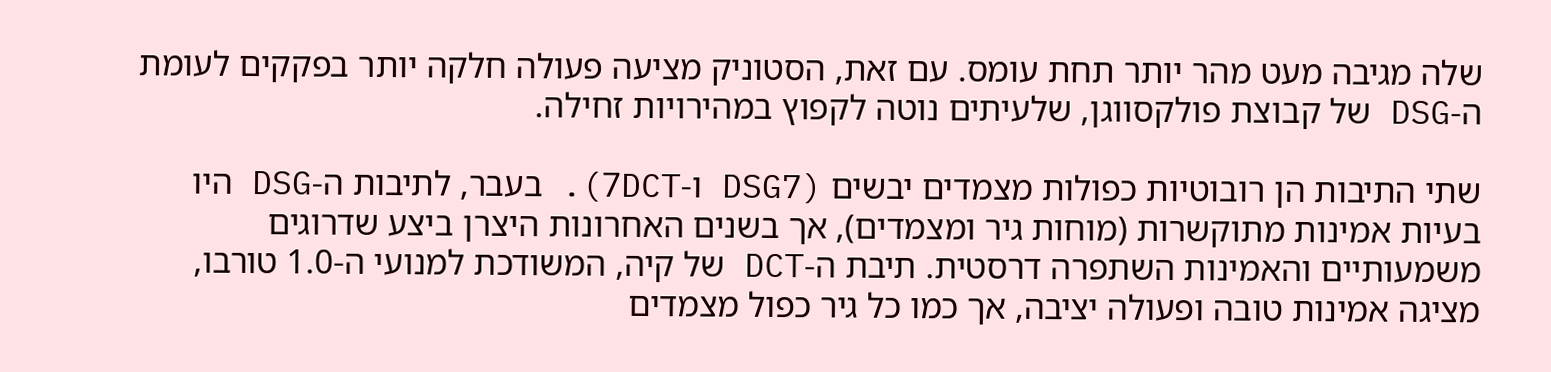שלה מגיבה מעט מהר יותר תחת עומס. עם זאת, הסטוניק מציעה פעולה חלקה יותר בפקקים לעומת ה-DSG של קבוצת פולקסווגן, שלעיתים נוטה לקפוץ במהירויות זחילה.

שתי התיבות הן רובוטיות כפולות מצמדים יבשים (DSG7 ו-7DCT). בעבר, לתיבות ה-DSG היו בעיות אמינות מתוקשרות (מוחות גיר ומצמדים), אך בשנים האחרונות היצרן ביצע שדרוגים משמעותיים והאמינות השתפרה דרסטית. תיבת ה-DCT של קיה, המשודכת למנועי ה-1.0 טורבו, מציגה אמינות טובה ופעולה יציבה, אך כמו כל גיר כפול מצמדים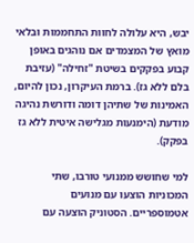יבש, היא עלולה לחוות התחממות ובלאי מואץ של המצמדים אם נוהגים באופן קבוע בפקקים בשיטת "זחילה" (עזיבת בלם ללא גז). ברמת העיקרון, נכון להיום, האמינות של שתיהן דומה ודורשת נהיגה מודעת (הימנעות מגלישה איטית ללא גז בפקק).

למי שחושש ממנועי טורבו, שתי המכוניות הוצעו עם מנועים אטמוספריים. הסטוניק הוצעה עם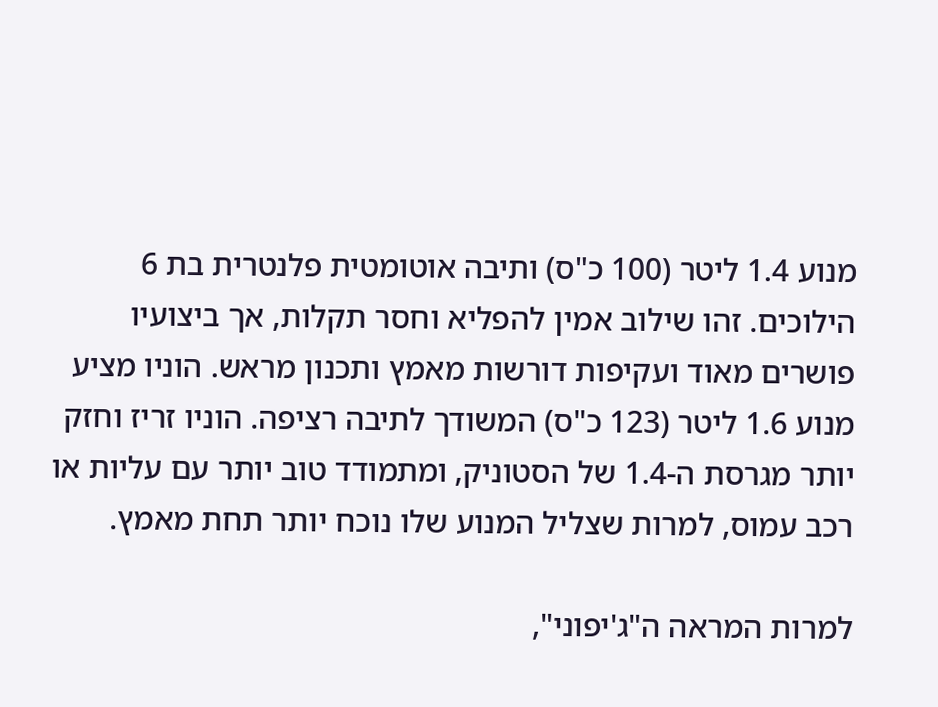מנוע 1.4 ליטר (100 כ"ס) ותיבה אוטומטית פלנטרית בת 6 הילוכים. זהו שילוב אמין להפליא וחסר תקלות, אך ביצועיו פושרים מאוד ועקיפות דורשות מאמץ ותכנון מראש. הוניו מציע מנוע 1.6 ליטר (123 כ"ס) המשודך לתיבה רציפה. הוניו זריז וחזק יותר מגרסת ה-1.4 של הסטוניק, ומתמודד טוב יותר עם עליות או רכב עמוס, למרות שצליל המנוע שלו נוכח יותר תחת מאמץ.

למרות המראה ה"ג'יפוני",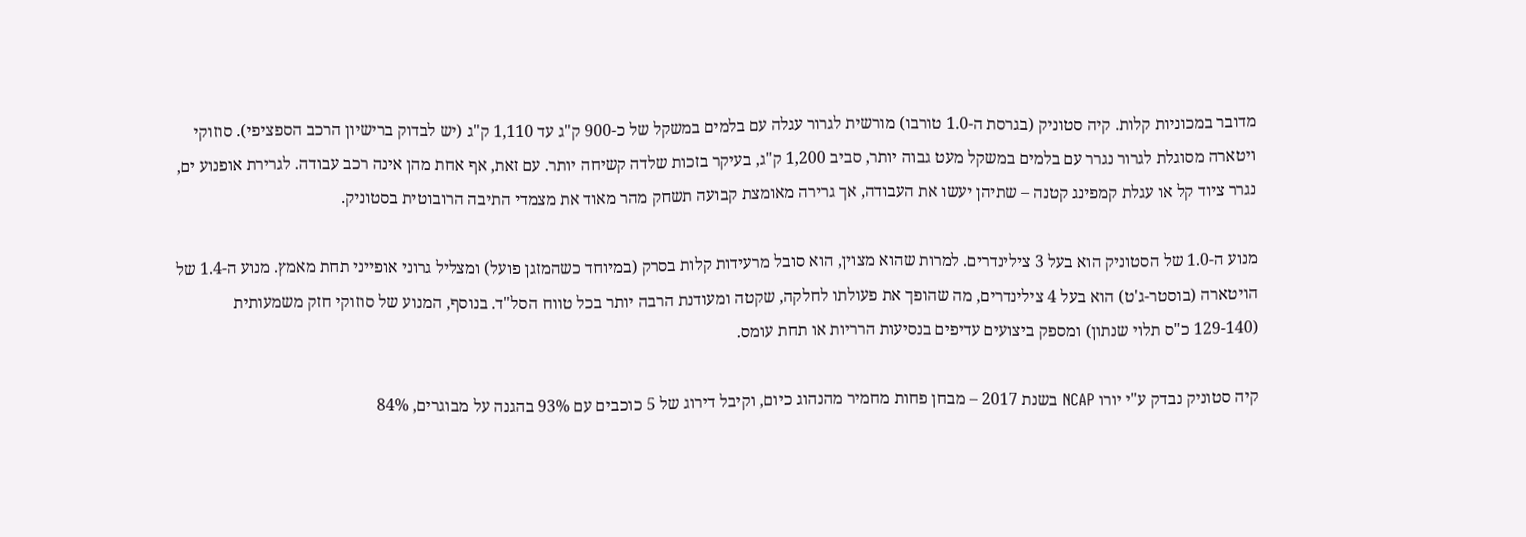מדובר במכוניות קלות. קיה סטוניק (בגרסת ה-1.0 טורבו) מורשית לגרור עגלה עם בלמים במשקל של כ-900 ק"ג עד 1,110 ק"ג (יש לבדוק ברישיון הרכב הספציפי). סוזוקי ויטארה מסוגלת לגרור נגרר עם בלמים במשקל מעט גבוה יותר, סביב 1,200 ק"ג, בעיקר בזכות שלדה קשיחה יותר. עם זאת, אף אחת מהן אינה רכב עבודה. לגרירת אופנוע ים, נגרר ציוד קל או עגלת קמפינג קטנה – שתיהן יעשו את העבודה, אך גרירה מאומצת קבועה תשחק מהר מאוד את מצמדי התיבה הרובוטית בסטוניק.

מנוע ה-1.0 של הסטוניק הוא בעל 3 צילינדרים. למרות שהוא מצוין, הוא סובל מרעידות קלות בסרק (במיוחד כשהמזגן פועל) ומצליל גרוני אופייני תחת מאמץ. מנוע ה-1.4 של הויטארה (בוסטר-ג'ט) הוא בעל 4 צילינדרים, מה שהופך את פעולתו לחלקה, שקטה ומעודנת הרבה יותר בכל טווח הסל"ד. בנוסף, המנוע של סוזוקי חזק משמעותית (129-140 כ"ס תלוי שנתון) ומספק ביצועים עדיפים בנסיעות הרריות או תחת עומס.

קיה סטוניק נבדק ע"י יורו NCAP בשנת 2017 – מבחן פחות מחמיר מהנהוג כיום, וקיבל דירוג של 5 כוכבים עם 93% בהגנה על מבוגרים, 84%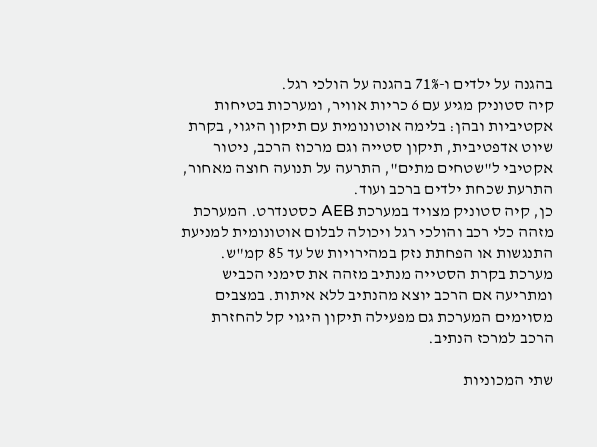בהגנה על ילדים ו-71% בהגנה על הולכי רגל.
קיה סטוניק מגיע עם 6 כריות אוויר, ומערכות בטיחות אקטיביות ובהן: בלימה אוטונומית עם תיקון היגוי, בקרת שיוט אדפטיבית, תיקון סטייה וגם מרכוז הרכב, ניטור אקטיבי ל"שטחים מתים", התרעה על תנועה חוצה מאחור, התרעת שכחת ילדים ברכב ועוד.
כן, קיה סטוניק מצויד במערכת AEB כסטנדרט. המערכת מזהה כלי רכב והולכי רגל ויכולה לבלום אוטונומית למניעת התנגשות או הפחתת נזק במהירויות של עד 85 קמ"ש.
מערכת בקרת הסטייה מנתיב מזהה את סימני הכביש ומתריעה אם הרכב יוצא מהנתיב ללא איתות. במצבים מסוימים המערכת גם מפעילה תיקון היגוי קל להחזרת הרכב למרכז הנתיב.

שתי המכוניות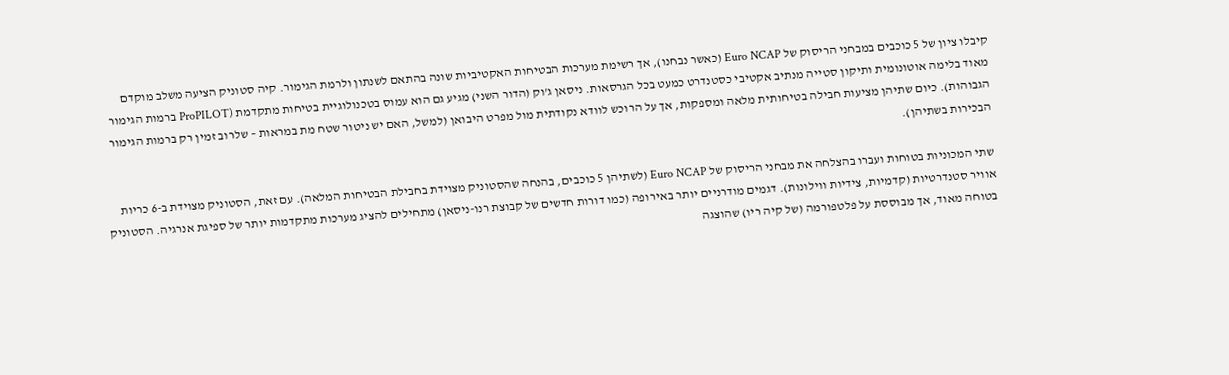קיבלו ציון של 5 כוכבים במבחני הריסוק של Euro NCAP (כאשר נבחנו), אך רשימת מערכות הבטיחות האקטיביות שונה בהתאם לשנתון ולרמת הגימור. קיה סטוניק הציעה משלב מוקדם מאוד בלימה אוטונומית ותיקון סטייה מנתיב אקטיבי כסטנדרט כמעט בכל הגרסאות. ניסאן ג'וק (הדור השני) מגיע גם הוא עמוס בטכנולוגיית בטיחות מתקדמת (ProPILOT ברמות הגימור הגבוהות). כיום שתיהן מציעות חבילה בטיחותית מלאה ומספקות, אך על הרוכש לוודא נקודתית מול מפרט היבואן (למשל, האם יש ניטור שטח מת במראות – שלרוב זמין רק ברמות הגימור הבכירות בשתיהן).

שתי המכוניות בטוחות ועברו בהצלחה את מבחני הריסוק של Euro NCAP (לשתיהן 5 כוכבים, בהנחה שהסטוניק מצוידת בחבילת הבטיחות המלאה). עם זאת, הסטוניק מצוידת ב-6 כריות אוויר סטנדרטיות (קדמיות, צידיות ווילונות). דגמים מודרניים יותר באירופה (כמו דורות חדשים של קבוצת רנו-ניסאן) מתחילים להציג מערכות מתקדמות יותר של ספיגת אנרגיה. הסטוניק בטוחה מאוד, אך מבוססת על פלטפורמה (של קיה ריו) שהוצגה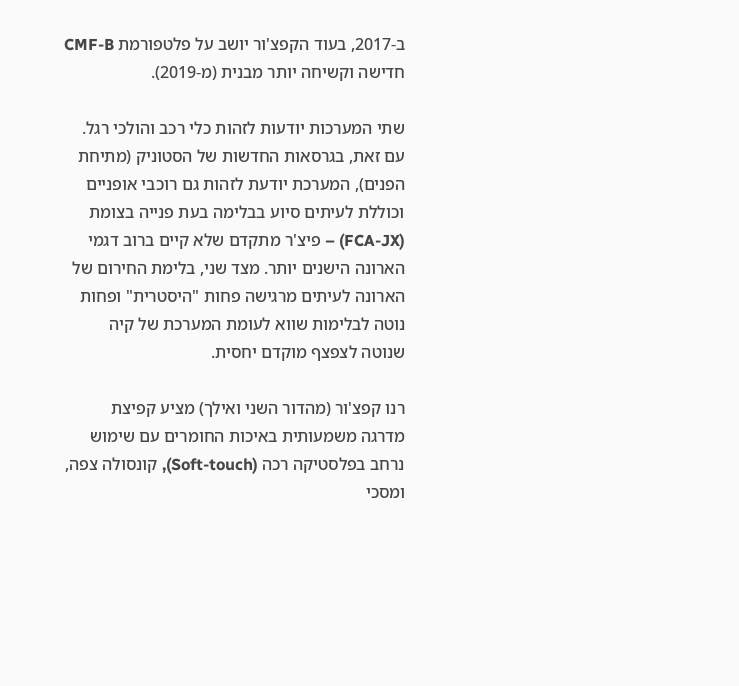ב-2017, בעוד הקפצ'ור יושב על פלטפורמת CMF-B חדישה וקשיחה יותר מבנית (מ-2019).

שתי המערכות יודעות לזהות כלי רכב והולכי רגל. עם זאת, בגרסאות החדשות של הסטוניק (מתיחת הפנים), המערכת יודעת לזהות גם רוכבי אופניים וכוללת לעיתים סיוע בבלימה בעת פנייה בצומת (FCA-JX) – פיצ'ר מתקדם שלא קיים ברוב דגמי הארונה הישנים יותר. מצד שני, בלימת החירום של הארונה לעיתים מרגישה פחות "היסטרית" ופחות נוטה לבלימות שווא לעומת המערכת של קיה שנוטה לצפצף מוקדם יחסית.

רנו קפצ'ור (מהדור השני ואילך) מציע קפיצת מדרגה משמעותית באיכות החומרים עם שימוש נרחב בפלסטיקה רכה (Soft-touch), קונסולה צפה, ומסכי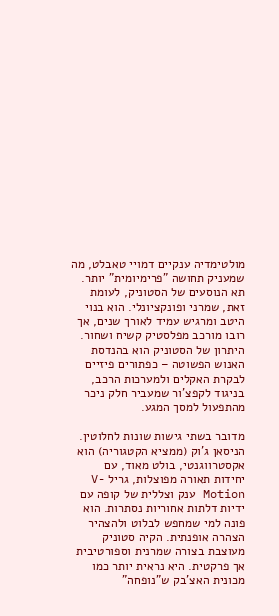מולטימדיה ענקיים דמויי טאבלט, מה שמעניק תחושה "פרימיומית" יותר. תא הנוסעים של הסטוניק, לעומת זאת, שמרני ופונקציונלי. הוא בנוי היטב ומרגיש עמיד לאורך שנים, אך רובו מורכב מפלסטיק קשיח ושחור. היתרון של הסטוניק הוא בהנדסת האנוש הפשוטה – כפתורים פיזיים לבקרת האקלים ולמערכות הרכב, בניגוד לקפצ'ור שמעביר חלק ניכר מהתפעול למסך המגע.

מדובר בשתי גישות שונות לחלוטין. הניסאן ג'וק (ממציא הקטגוריה) הוא אקסטרווגנטי, בולט מאוד, עם יחידות תאורה מפוצלות, גריל V-Motion ענק וצללית של קופה עם ידיות דלתות אחוריות נסתרות. הוא פונה למי שמחפש לבלוט ולהצהיר הצהרה אופנתית. הקיה סטוניק מעוצבת בצורה שמרנית וספורטיבית אך פרקטית. היא נראית יותר כמו מכונית האצ'בק ש"נופחה"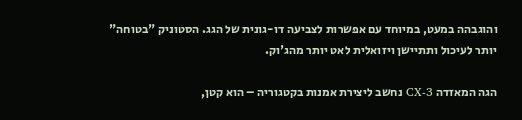והוגבהה במעט, במיוחד עם אפשרות לצביעה דו-גונית של הגג. הסטוניק "בטוחה" יותר לעיכול ותתיישן ויזואלית לאט יותר מהג'וק.

הגה המאזדה CX-3 נחשב ליצירת אמנות בקטגוריה – הוא קטן,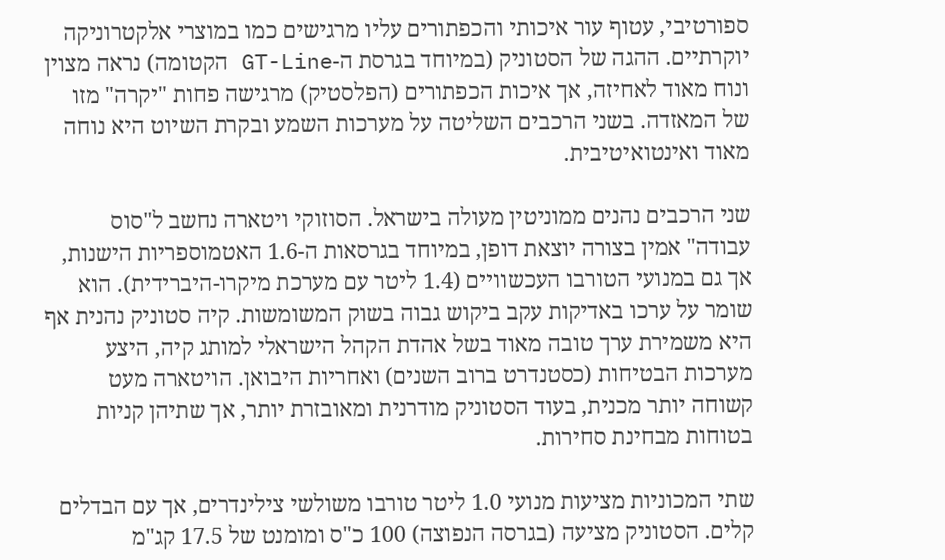ספורטיבי, עטוף עור איכותי והכפתורים עליו מרגישים כמו במוצרי אלקטרוניקה יוקרתיים. ההגה של הסטוניק (במיוחד בגרסת ה-GT-Line הקטומה) נראה מצוין ונוח מאוד לאחיזה, אך איכות הכפתורים (הפלסטיק) מרגישה פחות "יקרה" מזו של המאזדה. בשני הרכבים השליטה על מערכות השמע ובקרת השיוט היא נוחה מאוד ואינטואיטיבית.

שני הרכבים נהנים ממוניטין מעולה בישראל. הסוזוקי ויטארה נחשב ל"סוס עבודה" אמין בצורה יוצאת דופן, במיוחד בגרסאות ה-1.6 האטמוספריות הישנות, אך גם במנועי הטורבו העכשוויים (1.4 ליטר עם מערכת מיקרו-היברידית). הוא שומר על ערכו באדיקות עקב ביקוש גבוה בשוק המשומשות. קיה סטוניק נהנית אף היא משמירת ערך טובה מאוד בשל אהדת הקהל הישראלי למותג קיה, היצע מערכות הבטיחות (כסטנדרט ברוב השנים) ואחריות היבואן. הויטארה מעט קשוחה יותר מכנית, בעוד הסטוניק מודרנית ומאובזרת יותר, אך שתיהן קניות בטוחות מבחינת סחירות.

שתי המכוניות מציעות מנועי 1.0 ליטר טורבו משולשי צילינדרים, אך עם הבדלים קלים. הסטוניק מציעה (בגרסה הנפוצה) 100 כ"ס ומומנט של 17.5 קג"מ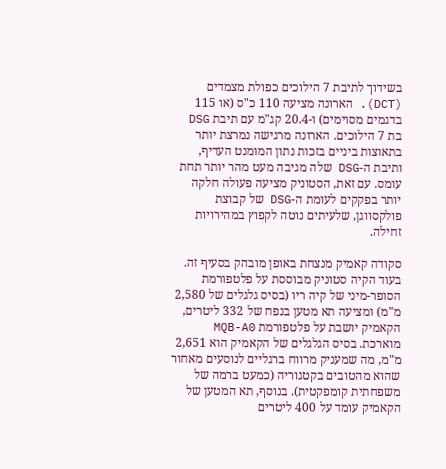בשידוך לתיבת 7 הילוכים כפולת מצמדים (DCT). הארונה מציעה 110 כ"ס (או 115 בדגמים מסוימים) ו-20.4 קג"מ עם תיבת DSG בת 7 הילוכים. הארונה מרגישה נמרצת יותר בתאוצות ביניים בזכות נתון המומנט העדיף, ותיבת ה-DSG שלה מגיבה מעט מהר יותר תחת עומס. עם זאת, הסטוניק מציעה פעולה חלקה יותר בפקקים לעומת ה-DSG של קבוצת פולקסווגן, שלעיתים נוטה לקפוץ במהירויות זחילה.

סקודה קאמיק מנצחת באופן מובהק בסעיף זה. בעוד הקיה סטוניק מבוססת על פלטפורמת הסופר-מיני של קיה ריו (בסיס גלגלים של 2,580 מ"מ) ומציעה תא מטען בנפח של 332 ליטרים, הקאמיק יושבת על פלטפורמת MQB-A0 מוארכת. בסיס הגלגלים של הקאמיק הוא 2,651 מ"מ, מה שמעניק מרווח ברגליים לנוסעים מאחור שהוא מהטובים בקטגוריה (כמעט ברמה של משפחתית קומפקטית). בנוסף, תא המטען של הקאמיק עומד על 400 ליטרים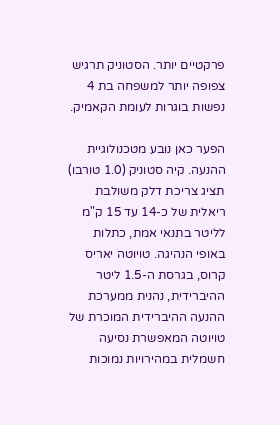פרקטיים יותר. הסטוניק תרגיש צפופה יותר למשפחה בת 4 נפשות בוגרות לעומת הקאמיק.

הפער כאן נובע מטכנולוגיית ההנעה. קיה סטוניק (1.0 טורבו) תציג צריכת דלק משולבת ריאלית של כ-14 עד 15 ק"מ לליטר בתנאי אמת, כתלות באופי הנהיגה. טויוטה יאריס קרוס, בגרסת ה-1.5 ליטר ההיברידית, נהנית ממערכת ההנעה ההיברידית המוכרת של טויוטה המאפשרת נסיעה חשמלית במהירויות נמוכות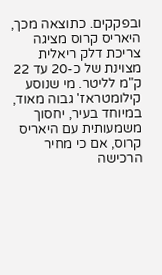ובפקקים. כתוצאה מכך, היאריס קרוס מציגה צריכת דלק ריאלית מצוינת של כ-20 עד 22 ק"מ לליטר. מי שנוסע קילומטראז' גבוה מאוד, במיוחד בעיר, יחסוך משמעותית עם היאריס קרוס, אם כי מחיר הרכישה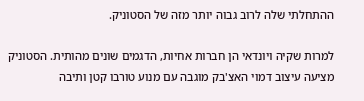ההתחלתי שלה לרוב גבוה יותר מזה של הסטוניק.

למרות שקיה ויונדאי הן חברות אחיות, הדגמים שונים מהותית. הסטוניק מציעה עיצוב דמוי האצ'בק מוגבה עם מנוע טורבו קטן ותיבה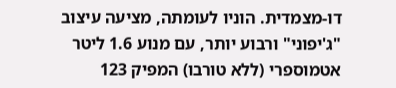דו-מצמדית. הוניו לעומתה, מציעה עיצוב "ג'יפוני" ורבוע יותר, עם מנוע 1.6 ליטר אטמוספרי (ללא טורבו) המפיק 123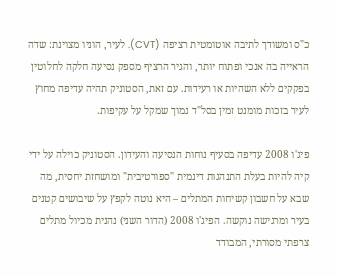כ"ס ומשודך לתיבה אוטומטית רציפה (CVT). לעיר, הוניו מצוינת: שדה הראייה בה אנכי ופתוח יותר, והגיר הרציף מספק נסיעה חלקה לחלוטין בפקקים ללא השהיות או רעידות. עם זאת, הסטוניק תהיה עדיפה מחוץ לעיר בזכות מומנט זמין בסל"ד נמוך שמקל על עקיפות.

פיג'ו 2008 עדיפה בסעיף נוחות הנסיעה והעידון. הסטוניק כוילה על ידי קיה להיות בעלת התנהגות דינמית "ספורטיבית" ומושחזת יחסית, מה שבא על חשבון קשיחות המתלים – היא נוטה לקפץ על שיבושים קטנים בעיר ומרגישה נוקשה. הפיג'ו 2008 (הדור השני) נהנית מכיול מתלים צרפתי מסורתי, המבודד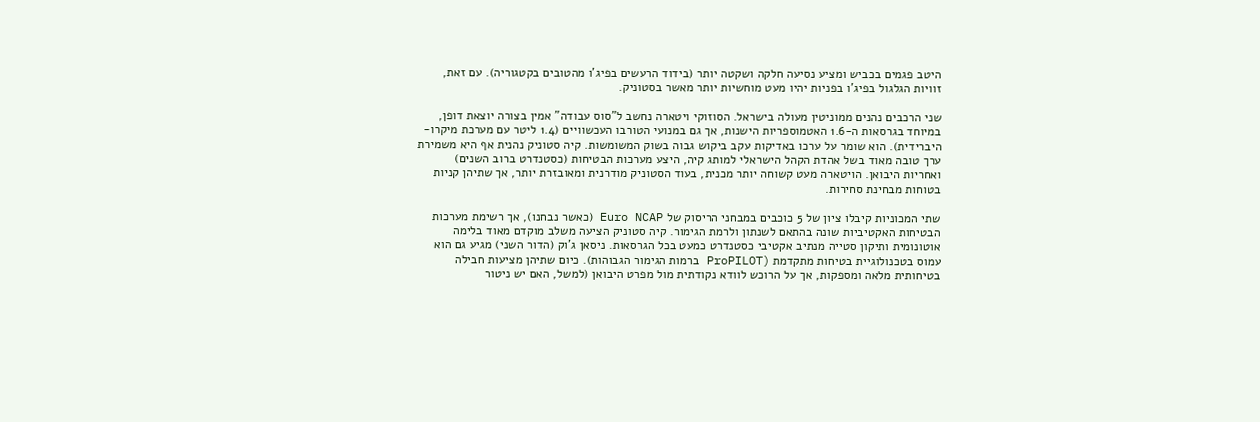היטב פגמים בכביש ומציע נסיעה חלקה ושקטה יותר (בידוד הרעשים בפיג'ו מהטובים בקטגוריה). עם זאת, זוויות הגלגול בפיג'ו בפניות יהיו מעט מוחשיות יותר מאשר בסטוניק.

שני הרכבים נהנים ממוניטין מעולה בישראל. הסוזוקי ויטארה נחשב ל"סוס עבודה" אמין בצורה יוצאת דופן, במיוחד בגרסאות ה-1.6 האטמוספריות הישנות, אך גם במנועי הטורבו העכשוויים (1.4 ליטר עם מערכת מיקרו-היברידית). הוא שומר על ערכו באדיקות עקב ביקוש גבוה בשוק המשומשות. קיה סטוניק נהנית אף היא משמירת ערך טובה מאוד בשל אהדת הקהל הישראלי למותג קיה, היצע מערכות הבטיחות (כסטנדרט ברוב השנים) ואחריות היבואן. הויטארה מעט קשוחה יותר מכנית, בעוד הסטוניק מודרנית ומאובזרת יותר, אך שתיהן קניות בטוחות מבחינת סחירות.

שתי המכוניות קיבלו ציון של 5 כוכבים במבחני הריסוק של Euro NCAP (כאשר נבחנו), אך רשימת מערכות הבטיחות האקטיביות שונה בהתאם לשנתון ולרמת הגימור. קיה סטוניק הציעה משלב מוקדם מאוד בלימה אוטונומית ותיקון סטייה מנתיב אקטיבי כסטנדרט כמעט בכל הגרסאות. ניסאן ג'וק (הדור השני) מגיע גם הוא עמוס בטכנולוגיית בטיחות מתקדמת (ProPILOT ברמות הגימור הגבוהות). כיום שתיהן מציעות חבילה בטיחותית מלאה ומספקות, אך על הרוכש לוודא נקודתית מול מפרט היבואן (למשל, האם יש ניטור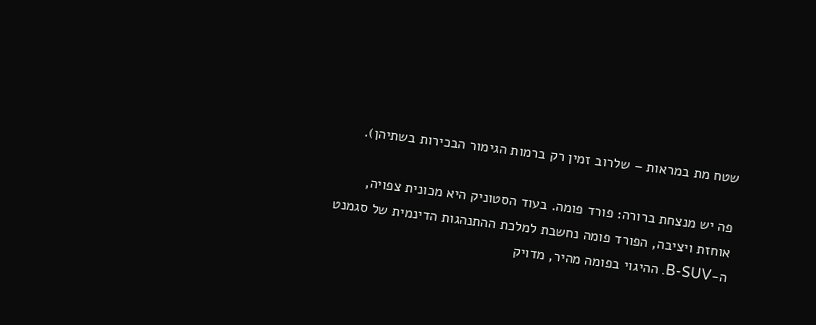שטח מת במראות – שלרוב זמין רק ברמות הגימור הבכירות בשתיהן).

פה יש מנצחת ברורה: פורד פומה. בעוד הסטוניק היא מכונית צפויה, אוחזת ויציבה, הפורד פומה נחשבת למלכת ההתנהגות הדינמית של סגמנט ה-B-SUV. ההיגוי בפומה מהיר, מדויק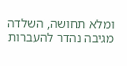ומלא תחושה, השלדה מגיבה נהדר להעברות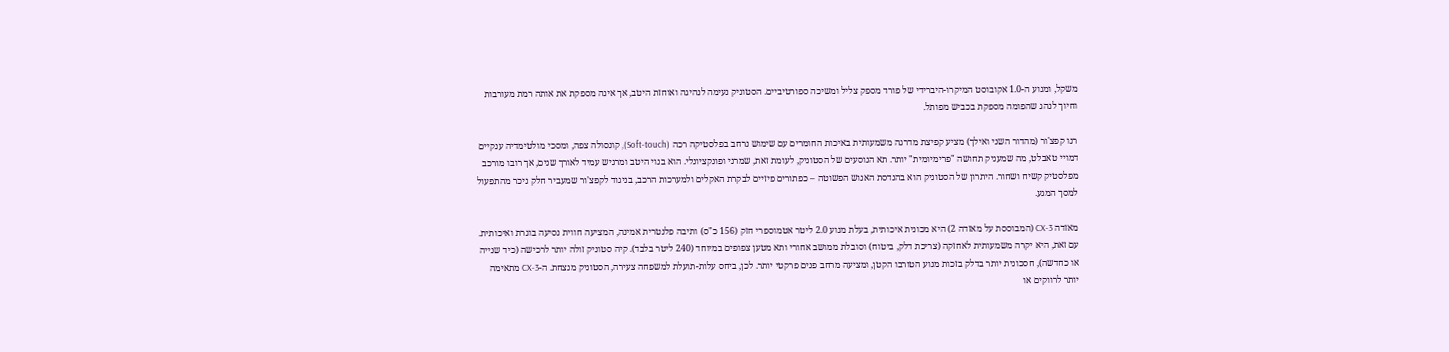משקל, ומנוע ה-1.0 אקובוסט המיקרו-היברידי של פורד מספק צליל ומשיכה ספורטיביים. הסטוניק נעימה לנהיגה ואוחזת היטב, אך אינה מספקת את אותה רמת מעורבות וחיוך לנהג שהפומה מספקת בכביש מפותל.

רנו קפצ'ור (מהדור השני ואילך) מציע קפיצת מדרגה משמעותית באיכות החומרים עם שימוש נרחב בפלסטיקה רכה (Soft-touch), קונסולה צפה, ומסכי מולטימדיה ענקיים דמויי טאבלט, מה שמעניק תחושה "פרימיומית" יותר. תא הנוסעים של הסטוניק, לעומת זאת, שמרני ופונקציונלי. הוא בנוי היטב ומרגיש עמיד לאורך שנים, אך רובו מורכב מפלסטיק קשיח ושחור. היתרון של הסטוניק הוא בהנדסת האנוש הפשוטה – כפתורים פיזיים לבקרת האקלים ולמערכות הרכב, בניגוד לקפצ'ור שמעביר חלק ניכר מהתפעול למסך המגע.

מאזדה CX-3 (המבוססת על מאזדה 2) היא מכונית איכותית, בעלת מנוע 2.0 ליטר אטמוספרי חזק (156 כ"ס) ותיבה פלנטרית אמינה, המציעה חווית נסיעה בוגרת ואיכותית. עם זאת, היא יקרה משמעותית לאחזקה (צריכת דלק, ביטוח) וסובלת ממושב אחורי ותא מטען צפופים במיוחד (240 ליטר בלבד). קיה סטוניק זולה יותר לרכישה (כיד שנייה או כחדשה), חסכונית יותר בדלק בזכות מנוע הטורבו הקטן, ומציעה מרחב פנים פרקטי יותר. לכן, ביחס עלות-תועלת למשפחה צעירה, הסטוניק מנצחת. ה-CX-3 מתאימה יותר לרווקים או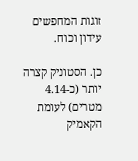זוגות המחפשים עידון וכוח.

כן. הסטוניק קצרה יותר (כ-4.14 מטרים) לעומת הקאמיק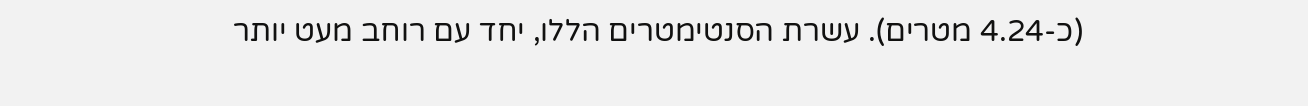(כ-4.24 מטרים). עשרת הסנטימטרים הללו, יחד עם רוחב מעט יותר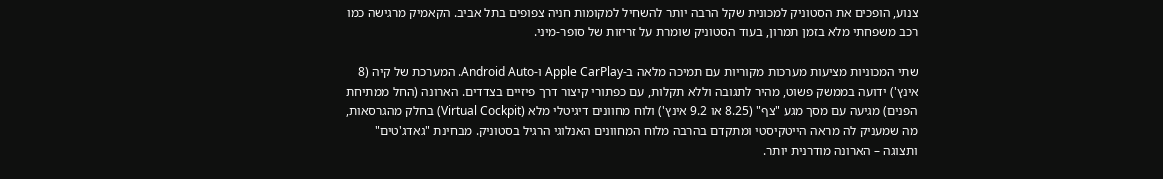צנוע, הופכים את הסטוניק למכונית שקל הרבה יותר להשחיל למקומות חניה צפופים בתל אביב. הקאמיק מרגישה כמו רכב משפחתי מלא בזמן תמרון, בעוד הסטוניק שומרת על זריזות של סופר-מיני.

שתי המכוניות מציעות מערכות מקוריות עם תמיכה מלאה ב-Apple CarPlay ו-Android Auto. המערכת של קיה (8 אינץ') ידועה בממשק פשוט, מהיר לתגובה וללא תקלות, עם כפתורי קיצור דרך פיזיים בצדדים. הארונה (החל ממתיחת הפנים) מגיעה עם מסך מגע "צף" (8.25 או 9.2 אינץ') ולוח מחוונים דיגיטלי מלא (Virtual Cockpit) בחלק מהגרסאות, מה שמעניק לה מראה הייטקיסטי ומתקדם בהרבה מלוח המחוונים האנלוגי הרגיל בסטוניק. מבחינת "גאדג'טים" ותצוגה – הארונה מודרנית יותר.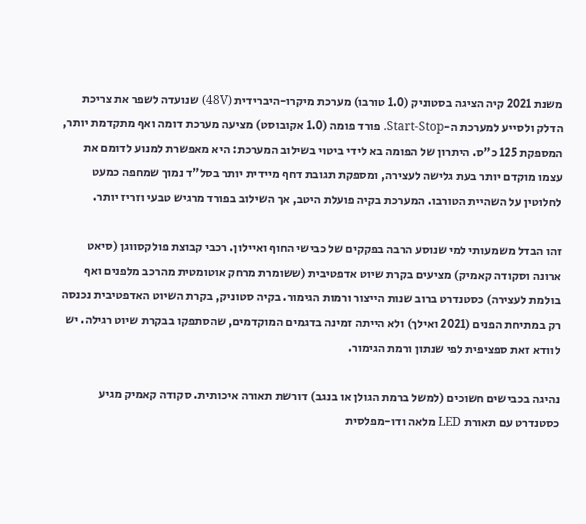משנת 2021 קיה הציגה בסטוניק (1.0 טורבו) מערכת מיקרו-היברידית (48V) שנועדה לשפר את צריכת הדלק ולסייע למערכת ה-Start-Stop. פורד פומה (1.0 אקובוסט) מציעה מערכת דומה ואף מתקדמת יותר, המספקת 125 כ"ס. היתרון של הפומה בא לידי ביטוי בשילוב המערכת: היא מאפשרת למנוע לדומם את עצמו מוקדם יותר בעת גלישה לעצירה, ומספקת תגובת דחף מיידית יותר בסל"ד נמוך שמחפה כמעט לחלוטין על השהיית הטורבו. המערכת בקיה פועלת היטב, אך השילוב בפורד מרגיש טבעי וזריז יותר.

זהו הבדל משמעותי למי שנוסע הרבה בפקקים של כבישי החוף ואיילון. רכבי קבוצת פולקסווגן (סיאט ארונה וסקודה קאמיק) מציעים בקרת שיוט אדפטיבית (ששומרת מרחק אוטומטית מהרכב מלפנים ואף בולמת לעצירה) כסטנדרט ברוב שנות הייצור ורמות הגימור. בקיה סטוניק, בקרת השיוט האדפטיבית נכנסה רק במתיחת הפנים (2021 ואילך) ולא הייתה זמינה בדגמים המוקדמים, שהסתפקו בבקרת שיוט רגילה. יש לוודא זאת ספציפית לפי שנתון ורמת הגימור.

נהיגה בכבישים חשוכים (למשל ברמת הגולן או בנגב) דורשת תאורה איכותית. סקודה קאמיק מגיע כסטנדרט עם תאורת LED מלאה ודו-מפלסית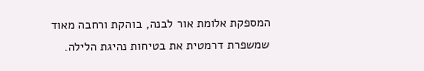המספקת אלומת אור לבנה, בוהקת ורחבה מאוד שמשפרת דרמטית את בטיחות נהיגת הלילה.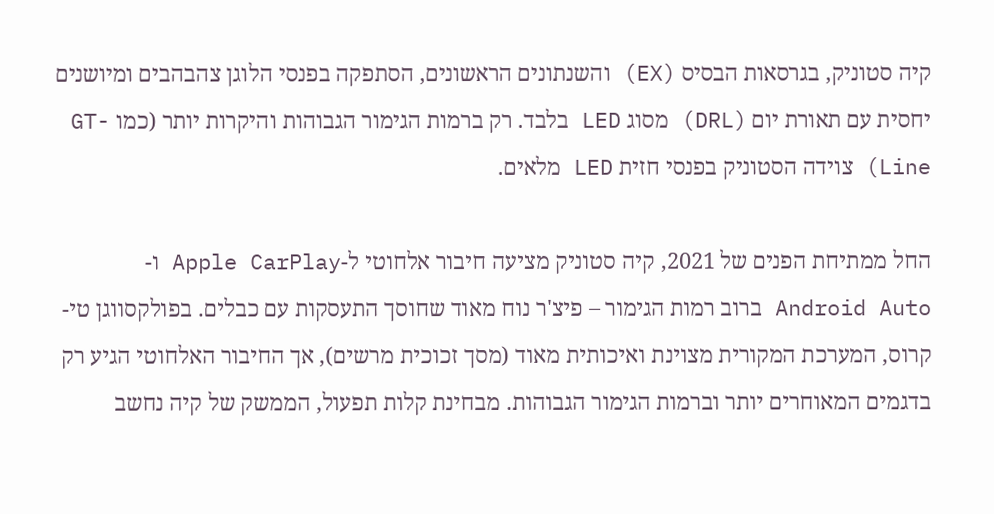קיה סטוניק, בגרסאות הבסיס (EX) והשנתונים הראשונים, הסתפקה בפנסי הלוגן צהבהבים ומיושנים יחסית עם תאורת יום (DRL) מסוג LED בלבד. רק ברמות הגימור הגבוהות והיקרות יותר (כמו GT-Line) צוידה הסטוניק בפנסי חזית LED מלאים.

החל ממתיחת הפנים של 2021, קיה סטוניק מציעה חיבור אלחוטי ל-Apple CarPlay ו-Android Auto ברוב רמות הגימור – פיצ'ר נוח מאוד שחוסך התעסקות עם כבלים. בפולקסווגן טי-קרוס, המערכת המקורית מצוינת ואיכותית מאוד (מסך זכוכית מרשים), אך החיבור האלחוטי הגיע רק בדגמים המאוחרים יותר וברמות הגימור הגבוהות. מבחינת קלות תפעול, הממשק של קיה נחשב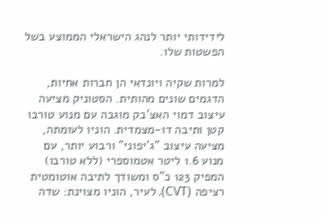לידידותי יותר לנהג הישראלי הממוצע בשל הפשטות שלו.

למרות שקיה ויונדאי הן חברות אחיות, הדגמים שונים מהותית. הסטוניק מציעה עיצוב דמוי האצ'בק מוגבה עם מנוע טורבו קטן ותיבה דו-מצמדית. הוניו לעומתה, מציעה עיצוב "ג'יפוני" ורבוע יותר, עם מנוע 1.6 ליטר אטמוספרי (ללא טורבו) המפיק 123 כ"ס ומשודך לתיבה אוטומטית רציפה (CVT). לעיר, הוניו מצוינת: שדה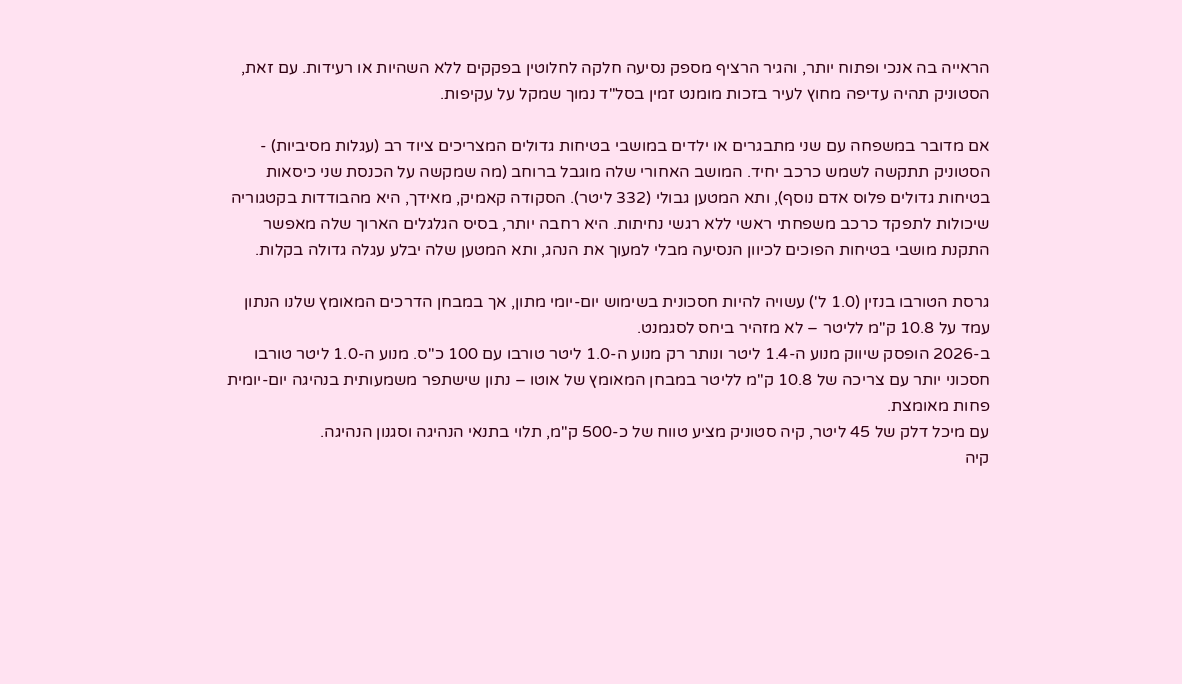הראייה בה אנכי ופתוח יותר, והגיר הרציף מספק נסיעה חלקה לחלוטין בפקקים ללא השהיות או רעידות. עם זאת, הסטוניק תהיה עדיפה מחוץ לעיר בזכות מומנט זמין בסל"ד נמוך שמקל על עקיפות.

אם מדובר במשפחה עם שני מתבגרים או ילדים במושבי בטיחות גדולים המצריכים ציוד רב (עגלות מסיביות) - הסטוניק תתקשה לשמש כרכב יחיד. המושב האחורי שלה מוגבל ברוחב (מה שמקשה על הכנסת שני כיסאות בטיחות גדולים פלוס אדם נוסף), ותא המטען גבולי (332 ליטר). הסקודה קאמיק, מאידך, היא מהבודדות בקטגוריה שיכולות לתפקד כרכב משפחתי ראשי ללא רגשי נחיתות. היא רחבה יותר, בסיס הגלגלים הארוך שלה מאפשר התקנת מושבי בטיחות הפוכים לכיוון הנסיעה מבלי למעוך את הנהג, ותא המטען שלה יבלע עגלה גדולה בקלות.

גרסת הטורבו בנזין (1.0 ל') עשויה להיות חסכונית בשימוש יום-יומי מתון, אך במבחן הדרכים המאומץ שלנו הנתון עמד על 10.8 ק"מ לליטר – לא מזהיר ביחס לסגמנט.
ב-2026 הופסק שיווק מנוע ה-1.4 ליטר ונותר רק מנוע ה-1.0 ליטר טורבו עם 100 כ"ס. מנוע ה-1.0 ליטר טורבו חסכוני יותר עם צריכה של 10.8 ק"מ לליטר במבחן המאומץ של אוטו – נתון שישתפר משמעותית בנהיגה יום-יומית פחות מאומצת.
עם מיכל דלק של 45 ליטר, קיה סטוניק מציע טווח של כ-500 ק"מ, תלוי בתנאי הנהיגה וסגנון הנהיגה.
קיה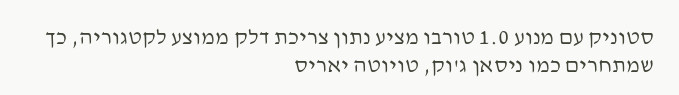סטוניק עם מנוע 1.0 טורבו מציע נתון צריכת דלק ממוצע לקטגוריה, כך שמתחרים כמו ניסאן ג'וק, טויוטה יאריס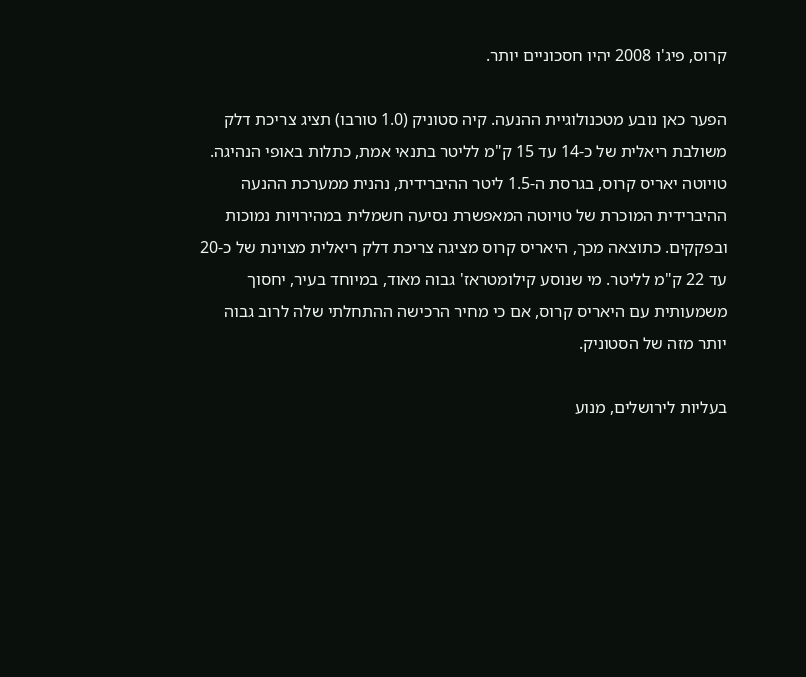קרוס, פיג'ו 2008 יהיו חסכוניים יותר.

הפער כאן נובע מטכנולוגיית ההנעה. קיה סטוניק (1.0 טורבו) תציג צריכת דלק משולבת ריאלית של כ-14 עד 15 ק"מ לליטר בתנאי אמת, כתלות באופי הנהיגה. טויוטה יאריס קרוס, בגרסת ה-1.5 ליטר ההיברידית, נהנית ממערכת ההנעה ההיברידית המוכרת של טויוטה המאפשרת נסיעה חשמלית במהירויות נמוכות ובפקקים. כתוצאה מכך, היאריס קרוס מציגה צריכת דלק ריאלית מצוינת של כ-20 עד 22 ק"מ לליטר. מי שנוסע קילומטראז' גבוה מאוד, במיוחד בעיר, יחסוך משמעותית עם היאריס קרוס, אם כי מחיר הרכישה ההתחלתי שלה לרוב גבוה יותר מזה של הסטוניק.

בעליות לירושלים, מנוע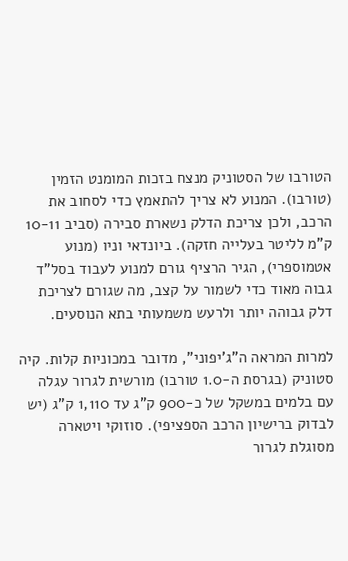הטורבו של הסטוניק מנצח בזכות המומנט הזמין (טורבו). המנוע לא צריך להתאמץ כדי לסחוב את הרכב, ולכן צריכת הדלק נשארת סבירה (סביב 10-11 ק"מ לליטר בעלייה חזקה). ביונדאי וניו (מנוע אטמוספרי), הגיר הרציף גורם למנוע לעבוד בסל"ד גבוה מאוד כדי לשמור על קצב, מה שגורם לצריכת דלק גבוהה יותר ולרעש משמעותי בתא הנוסעים.

למרות המראה ה"ג'יפוני", מדובר במכוניות קלות. קיה סטוניק (בגרסת ה-1.0 טורבו) מורשית לגרור עגלה עם בלמים במשקל של כ-900 ק"ג עד 1,110 ק"ג (יש לבדוק ברישיון הרכב הספציפי). סוזוקי ויטארה מסוגלת לגרור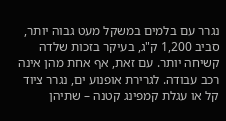נגרר עם בלמים במשקל מעט גבוה יותר, סביב 1,200 ק"ג, בעיקר בזכות שלדה קשיחה יותר. עם זאת, אף אחת מהן אינה רכב עבודה. לגרירת אופנוע ים, נגרר ציוד קל או עגלת קמפינג קטנה – שתיהן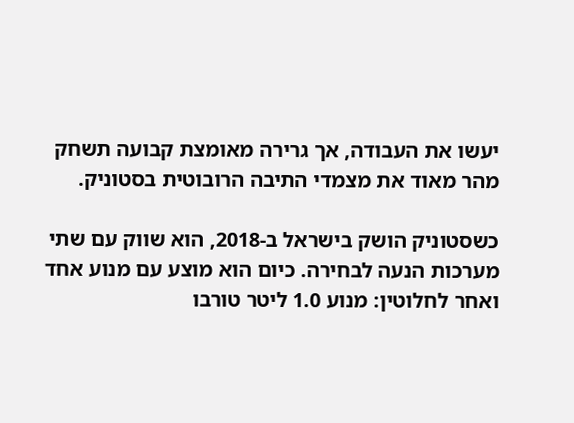יעשו את העבודה, אך גרירה מאומצת קבועה תשחק מהר מאוד את מצמדי התיבה הרובוטית בסטוניק.

כשסטוניק הושק בישראל ב-2018, הוא שווק עם שתי מערכות הנעה לבחירה. כיום הוא מוצע עם מנוע אחד ואחר לחלוטין: מנוע 1.0 ליטר טורבו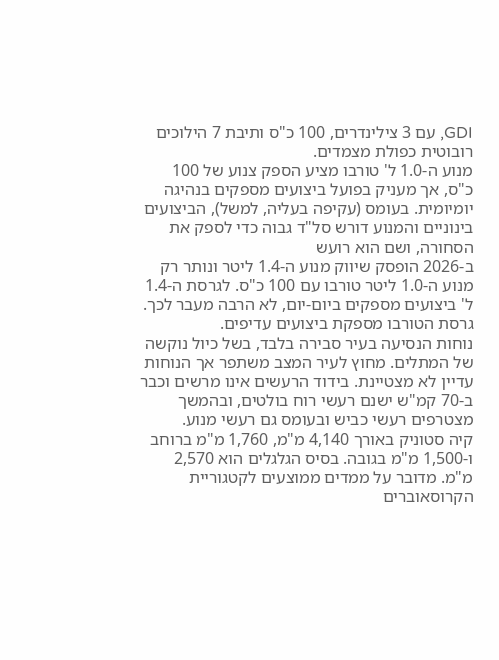GDI, עם 3 צילינדרים, 100 כ"ס ותיבת 7 הילוכים רובוטית כפולת מצמדים.
מנוע ה-1.0 ל' טורבו מציע הספק צנוע של 100 כ"ס, אך מעניק בפועל ביצועים מספקים בנהיגה יומיומית. בעומס (עקיפה בעליה, למשל), הביצועים בינוניים והמנוע דורש סל"ד גבוה כדי לספק את הסחורה, ושם הוא רועש
ב-2026 הופסק שיווק מנוע ה-1.4 ליטר ונותר רק מנוע ה-1.0 ליטר טורבו עם 100 כ"ס. לגרסת ה-1.4 ל' ביצועים מספקים ביום-יום, לא הרבה מעבר לכך. גרסת הטורבו מספקת ביצועים עדיפים.
נוחות הנסיעה בעיר סבירה בלבד, בשל כיול נוקשה של המתלים. מחוץ לעיר המצב משתפר אך הנוחות עדיין לא מצטיינת. בידוד הרעשים אינו מרשים וכבר ב-70 קמ"ש ישנם רעשי רוח בולטים, ובהמשך מצטרפים רעשי כביש ובעומס גם רעשי מנוע.
קיה סטוניק באורך 4,140 מ"מ, 1,760 מ"מ ברוחב ו-1,500 מ"מ בגובה. בסיס הגלגלים הוא 2,570 מ"מ. מדובר על ממדים ממוצעים לקטגוריית הקרוסאוברים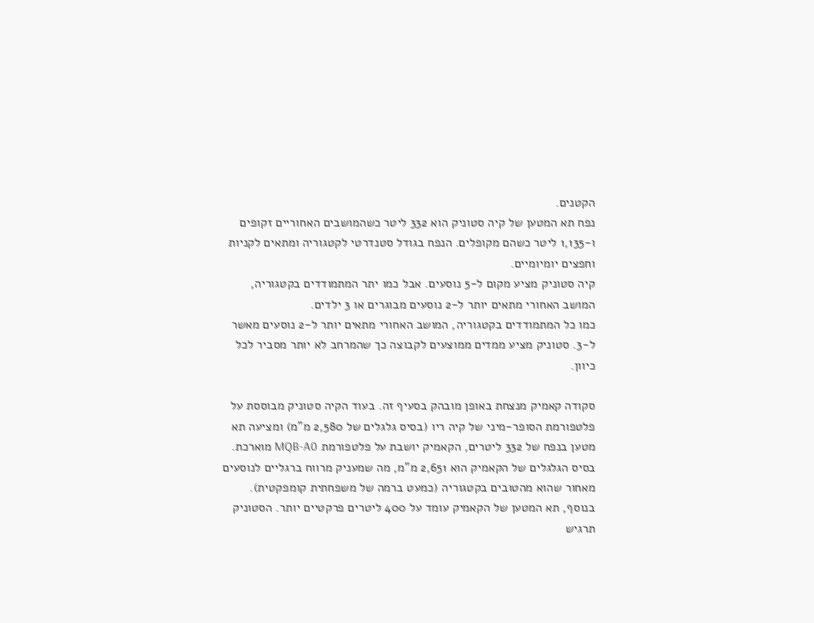הקטנים.
נפח תא המטען של קיה סטוניק הוא 332 ליטר כשהמושבים האחוריים זקופים ו-1,135 ליטר כשהם מקופלים. הנפח בגודל סטנדרטי לקטגוריה ומתאים לקניות וחפצים יומיומיים.
קיה סטוניק מציע מקום ל-5 נוסעים. אבל כמו יתר המתמודדים בקטגוריה, המושב האחורי מתאים יותר ל-2 נוסעים מבוגרים או 3 ילדים.
כמו כל המתמודדים בקטגוריה, המושב האחורי מתאים יותר ל-2 נוסעים מאשר ל-3. סטוניק מציע ממדים ממוצעים לקבוצה כך שהמרחב לא יותר מסביר לכל כיוון.

סקודה קאמיק מנצחת באופן מובהק בסעיף זה. בעוד הקיה סטוניק מבוססת על פלטפורמת הסופר-מיני של קיה ריו (בסיס גלגלים של 2,580 מ"מ) ומציעה תא מטען בנפח של 332 ליטרים, הקאמיק יושבת על פלטפורמת MQB-A0 מוארכת. בסיס הגלגלים של הקאמיק הוא 2,651 מ"מ, מה שמעניק מרווח ברגליים לנוסעים מאחור שהוא מהטובים בקטגוריה (כמעט ברמה של משפחתית קומפקטית). בנוסף, תא המטען של הקאמיק עומד על 400 ליטרים פרקטיים יותר. הסטוניק תרגיש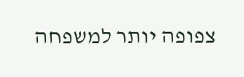צפופה יותר למשפחה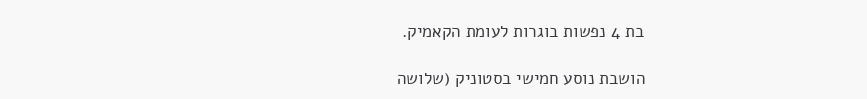בת 4 נפשות בוגרות לעומת הקאמיק.

הושבת נוסע חמישי בסטוניק (שלושה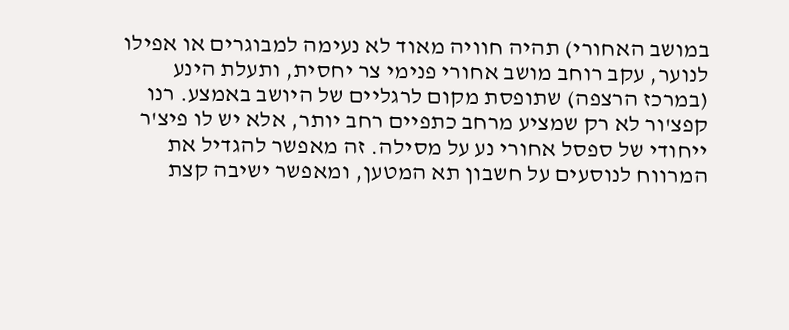במושב האחורי) תהיה חוויה מאוד לא נעימה למבוגרים או אפילו לנוער, עקב רוחב מושב אחורי פנימי צר יחסית, ותעלת הינע (במרכז הרצפה) שתופסת מקום לרגליים של היושב באמצע. רנו קפצ'ור לא רק שמציע מרחב כתפיים רחב יותר, אלא יש לו פיצ'ר ייחודי של ספסל אחורי נע על מסילה. זה מאפשר להגדיל את המרווח לנוסעים על חשבון תא המטען, ומאפשר ישיבה קצת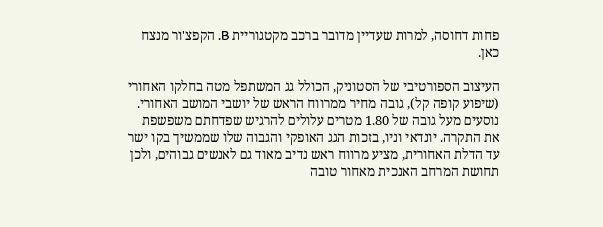פחות דחוסה, למרות שעדיין מדובר ברכב מקטגוריית B. הקפצ'ור מנצח כאן.

העיצוב הספורטיבי של הסטוניק, הכולל גג המשתפל מטה בחלקו האחורי (שיפוע קופה קל), גובה מחיר ממרווח הראש של יושבי המושב האחורי. נוסעים מעל גובה של 1.80 מטרים עלולים להרגיש שפדחתם משפשפת את התקרה. יונדאי וניו, בזכות הגג האופקי והגבוה שלו שממשיך בקו ישר עד הדלת האחורית, מציע מרווח ראש נדיב מאוד גם לאנשים גבוהים, ולכן תחושת המרחב האנכית מאחור טובה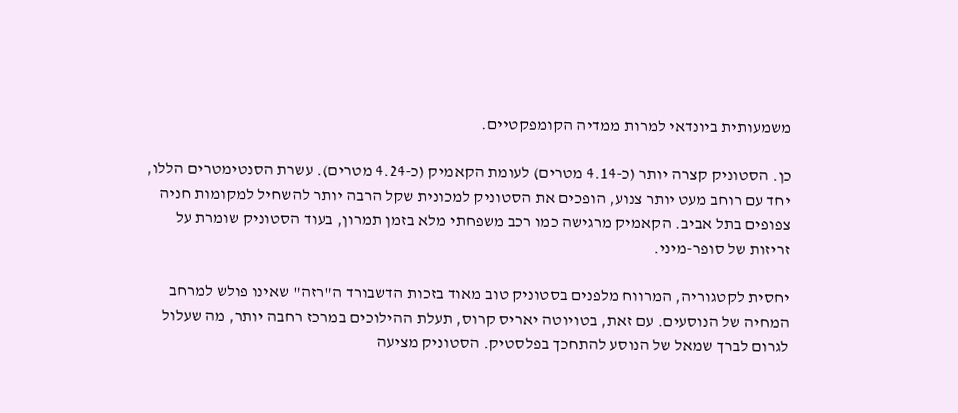משמעותית ביונדאי למרות ממדיה הקומפקטיים.

כן. הסטוניק קצרה יותר (כ-4.14 מטרים) לעומת הקאמיק (כ-4.24 מטרים). עשרת הסנטימטרים הללו, יחד עם רוחב מעט יותר צנוע, הופכים את הסטוניק למכונית שקל הרבה יותר להשחיל למקומות חניה צפופים בתל אביב. הקאמיק מרגישה כמו רכב משפחתי מלא בזמן תמרון, בעוד הסטוניק שומרת על זריזות של סופר-מיני.

יחסית לקטגוריה, המרווח מלפנים בסטוניק טוב מאוד בזכות הדשבורד ה"רזה" שאינו פולש למרחב המחיה של הנוסעים. עם זאת, בטויוטה יאריס קרוס, תעלת ההילוכים במרכז רחבה יותר, מה שעלול לגרום לברך שמאל של הנוסע להתחכך בפלסטיק. הסטוניק מציעה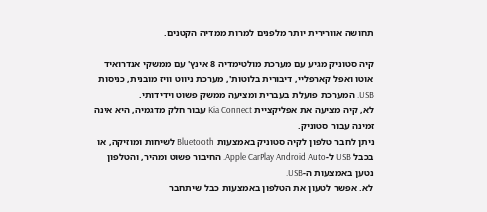תחושה אוורירית יותר מלפנים למרות ממדיה הקטנים.

קיה סטוניק מגיע עם מערכת מולטימדיה 8 אינץ' עם ממשקי אנדרואיד אוטו ואפל קארפליי, דיבורית בלוטות', מערכת ניווט וויז מובנית, כניסות USB. המערכת פועלת בעברית ומציעה ממשק פשוט וידידותי.
לא, קיה מציעה את אפליקציית Kia Connect עבור חלק מדגמיה, היא אינה זמינה עבור סטוניק.
ניתן לחבר טלפון לקיה סטוניק באמצעות Bluetooth לשיחות ומוזיקה, או בכבל USB ל-Apple CarPlay Android Auto. החיבור פשוט ומהיר, והטלפון נטען באמצעות ה-USB.
לא. אפשר לטעון את הטלפון באמצעות כבל שיתחבר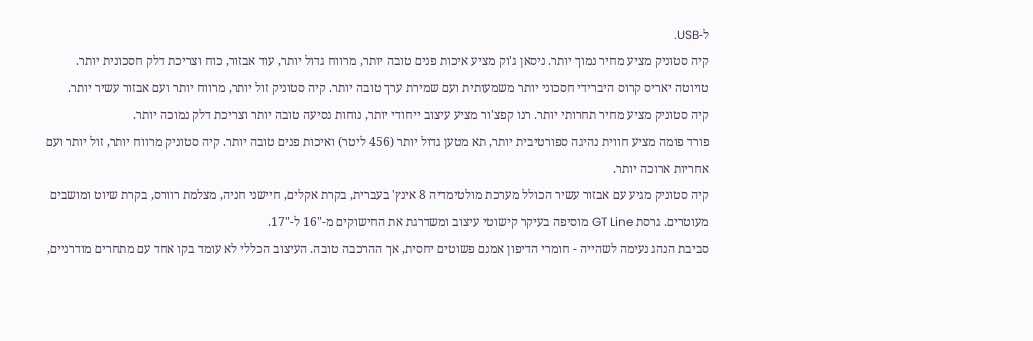ל-USB.
קיה סטוניק מציע מחיר נמוך יותר. ניסאן ג'וק מציע איכות פנים טובה יותר, מרווח גדול יותר, עוד אבזור, כוח וצריכת דלק חסכונית יותר.
טויוטה יאריס קרוס היברידי חסכוני יותר משמעותית ועם שמירת ערך טובה יותר. קיה סטוניק זול יותר, מרווח יותר ועם אבזור עשיר יותר.
קיה סטוניק מציע מחיר תחרותי יותר. רנו קפצ'ור מציע עיצוב ייחודי יותר, נוחות נסיעה טובה יותר וצריכת דלק נמוכה יותר.
פורד פומה מציע חווית נהיגה ספורטיבית יותר, תא מטען גדול יותר (456 ליטר) ואיכות פנים טובה יותר. קיה סטוניק מרווח יותר, זול יותר ועם אחריות ארוכה יותר.
קיה סטוניק מגיע עם אבזור עשיר הכולל מערכת מולטימדיה 8 אינץ' בעברית, בקרת אקלים, חיישני חניה, מצלמת רוורס, בקרת שיוט ומושבים מעוטרים. גרסת GT Line מוסיפה בעיקר קישוטי עיצוב ומשדרגת את החישוקים מ-"16 ל-"17.
סביבת הנהג נעימה לשהייה - חומרי הדיפון אמנם פשוטים יחסית, אך ההרכבה טובה. העיצוב הכללי לא עומד בקו אחד עם מתחרים מודרניים,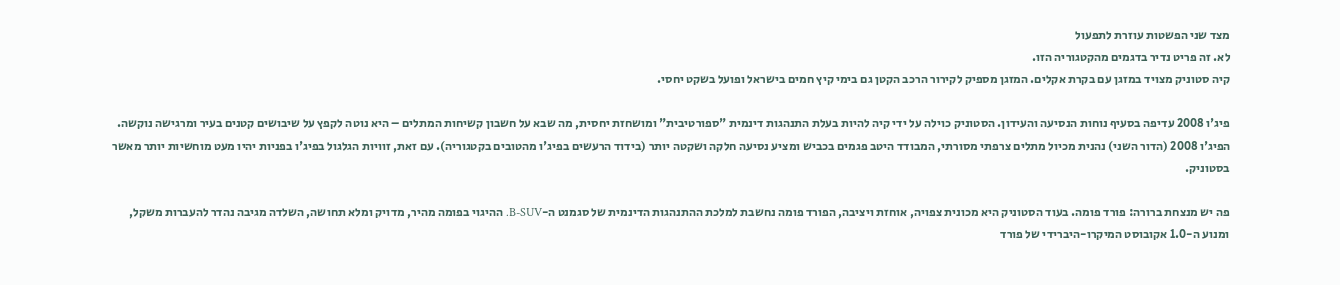מצד שני הפשטות עוזרת לתפעול
לא. זה פריט נדיר בדגמים מהקטגוריה הזו.
קיה סטוניק מצויד במזגן עם בקרת אקלים. המזגן מספיק לקירור הרכב הקטן גם בימי קיץ חמים בישראל ופועל בשקט יחסי.

פיג'ו 2008 עדיפה בסעיף נוחות הנסיעה והעידון. הסטוניק כוילה על ידי קיה להיות בעלת התנהגות דינמית "ספורטיבית" ומושחזת יחסית, מה שבא על חשבון קשיחות המתלים – היא נוטה לקפץ על שיבושים קטנים בעיר ומרגישה נוקשה. הפיג'ו 2008 (הדור השני) נהנית מכיול מתלים צרפתי מסורתי, המבודד היטב פגמים בכביש ומציע נסיעה חלקה ושקטה יותר (בידוד הרעשים בפיג'ו מהטובים בקטגוריה). עם זאת, זוויות הגלגול בפיג'ו בפניות יהיו מעט מוחשיות יותר מאשר בסטוניק.

פה יש מנצחת ברורה: פורד פומה. בעוד הסטוניק היא מכונית צפויה, אוחזת ויציבה, הפורד פומה נחשבת למלכת ההתנהגות הדינמית של סגמנט ה-B-SUV. ההיגוי בפומה מהיר, מדויק ומלא תחושה, השלדה מגיבה נהדר להעברות משקל, ומנוע ה-1.0 אקובוסט המיקרו-היברידי של פורד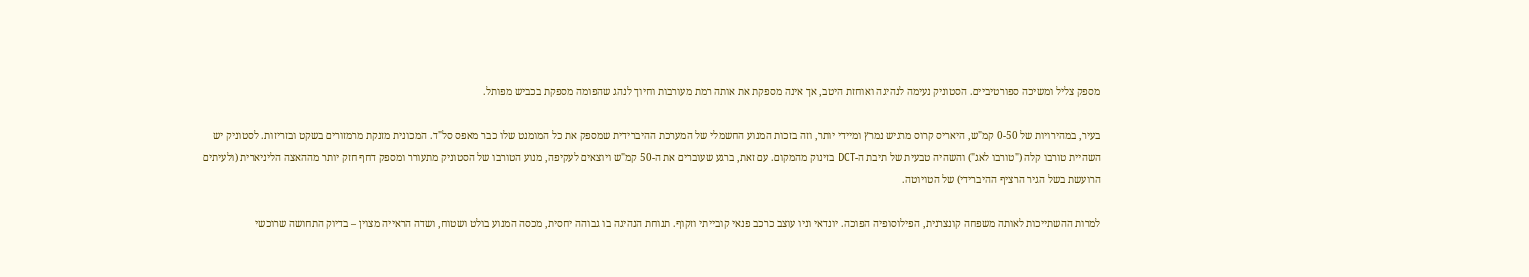מספק צליל ומשיכה ספורטיביים. הסטוניק נעימה לנהיגה ואוחזת היטב, אך אינה מספקת את אותה רמת מעורבות וחיוך לנהג שהפומה מספקת בכביש מפותל.

בעיר, במהירויות של 0-50 קמ"ש, היאריס קרוס מרגיש נמרץ ומיידי יותר, וזה בזכות המנוע החשמלי של המערכת ההיברידית שמספק את כל המומנט שלו כבר מאפס סל"ד. המכונית מזנקת מרמזורים בשקט ובזריזות. לסטוניק יש השהיית טורבו קלה ("טורבו לאג") והשהיה טבעית של תיבת ה-DCT בזינוק מהמקום. עם זאת, ברגע שעוברים את ה-50 קמ"ש ויוצאים לעקיפה, מנוע הטורבו של הסטוניק מתעורר ומספק דחף חזק יותר מההאצה הליניארית (ולעיתים הרועשת בשל הגיר הרציף ההיברידי) של הטויוטה.

למרות ההשתייכות לאותה משפחה קונצרנית, הפילוסופיה הפוכה. יונדאי וניו עוצב כרכב פנאי קובייתי וזקוף. תנוחת הנהיגה בו גבוהה יחסית, מכסה המנוע בולט ושטוח, ושדה הראייה מצוין – בדיוק התחושה שרוכשי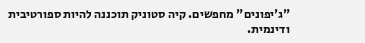"ג'יפונים" מחפשים. קיה סטוניק תוכננה להיות ספורטיבית ודינמית.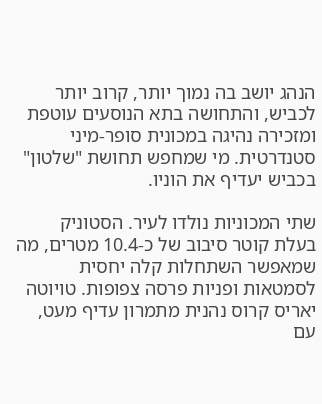הנהג יושב בה נמוך יותר, קרוב יותר לכביש, והתחושה בתא הנוסעים עוטפת ומזכירה נהיגה במכונית סופר-מיני סטנדרטית. מי שמחפש תחושת "שלטון" בכביש יעדיף את הוניו.

שתי המכוניות נולדו לעיר. הסטוניק בעלת קוטר סיבוב של כ-10.4 מטרים, מה שמאפשר השתחלות קלה יחסית לסמטאות ופניות פרסה צפופות. טויוטה יאריס קרוס נהנית מתמרון עדיף מעט, עם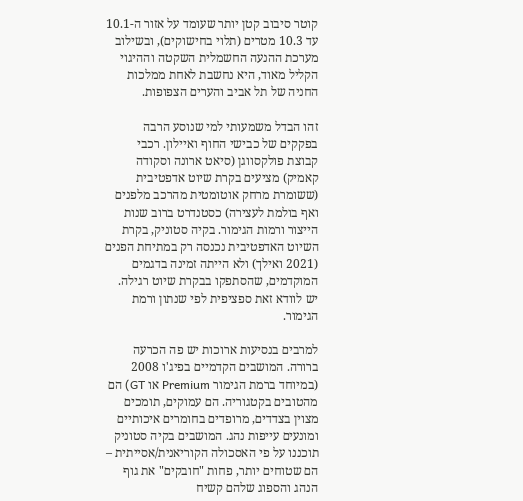קוטר סיבוב קטן יותר שעומד על אזור ה-10.1 עד 10.3 מטרים (תלוי בחישוקים), ובשילוב מערכת ההנעה החשמלית השקטה וההיגוי הקליל מאוד, היא נחשבת לאחת ממלכות החניה של תל אביב והערים הצפופות.

זהו הבדל משמעותי למי שנוסע הרבה בפקקים של כבישי החוף ואיילון. רכבי קבוצת פולקסווגן (סיאט ארונה וסקודה קאמיק) מציעים בקרת שיוט אדפטיבית (ששומרת מרחק אוטומטית מהרכב מלפנים ואף בולמת לעצירה) כסטנדרט ברוב שנות הייצור ורמות הגימור. בקיה סטוניק, בקרת השיוט האדפטיבית נכנסה רק במתיחת הפנים (2021 ואילך) ולא הייתה זמינה בדגמים המוקדמים, שהסתפקו בבקרת שיוט רגילה. יש לוודא זאת ספציפית לפי שנתון ורמת הגימור.

למרבים בנסיעות ארוכות יש פה הכרעה ברורה. המושבים הקדמיים בפיג'ו 2008 (במיוחד ברמת הגימור Premium או GT) הם מהטובים בקטגוריה. הם עמוקים, תומכים מצוין בצדדים, מרופדים בחומרים איכותיים ומונעים עייפות נהג. המושבים בקיה סטוניק תוכננו על פי האסכולה הקוריאנית/אסייתית – הם שטוחים יותר, פחות "חובקים" את גוף הנהג והספוג שלהם קשיח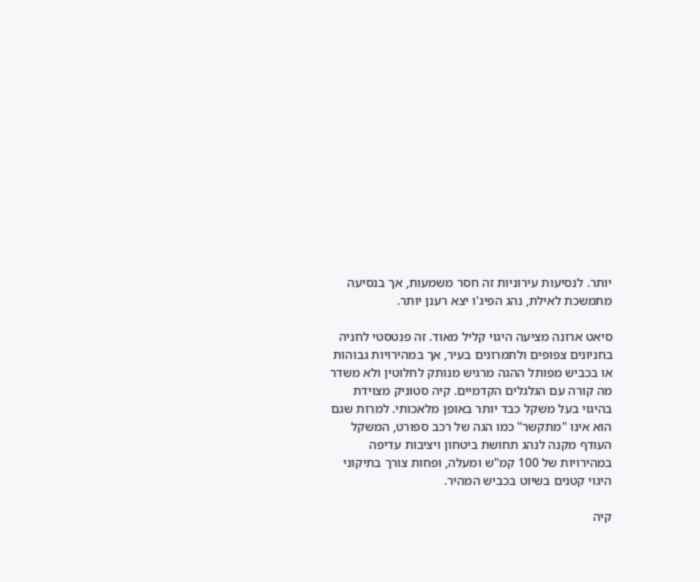יותר. לנסיעות עירוניות זה חסר משמעות, אך בנסיעה מתמשכת לאילת, נהג הפיג'ו יצא רענן יותר.

סיאט ארונה מציעה היגוי קליל מאוד. זה פנטסטי לחניה בחניונים צפופים ולתמרונים בעיר, אך במהירויות גבוהות או בכביש מפותל ההגה מרגיש מנותק לחלוטין ולא משדר מה קורה עם הגלגלים הקדמיים. קיה סטוניק מצוידת בהיגוי בעל משקל כבד יותר באופן מלאכותי. למרות שגם הוא אינו "מתקשר" כמו הגה של רכב ספורט, המשקל העודף מקנה לנהג תחושת ביטחון ויציבות עדיפה במהירויות של 100 קמ"ש ומעלה, ופחות צורך בתיקוני היגוי קטנים בשיוט בכביש המהיר.

קיה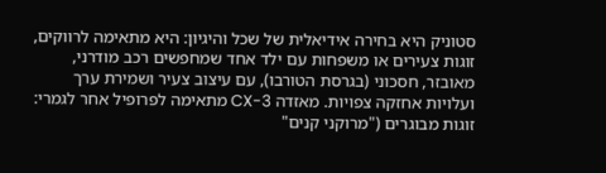סטוניק היא בחירה אידיאלית של שכל והיגיון: היא מתאימה לרווקים, זוגות צעירים או משפחות עם ילד אחד שמחפשים רכב מודרני, מאובזר, חסכוני (בגרסת הטורבו), עם עיצוב צעיר ושמירת ערך ועלויות אחזקה צפויות. מאזדה CX-3 מתאימה לפרופיל אחר לגמרי: זוגות מבוגרים ("מרוקני קנים"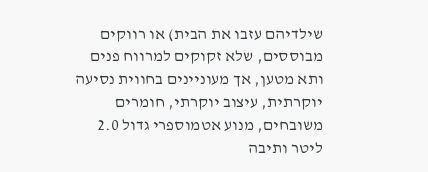שילדיהם עזבו את הבית) או רווקים מבוססים, שלא זקוקים למרווח פנים ותא מטען, אך מעוניינים בחווית נסיעה יוקרתית, עיצוב יוקרתי, חומרים משובחים, מנוע אטמוספרי גדול 2.0 ליטר ותיבה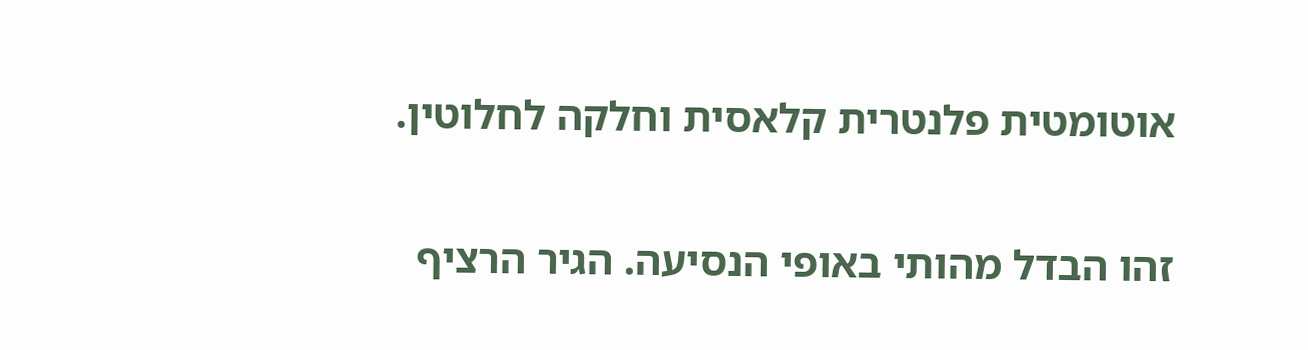אוטומטית פלנטרית קלאסית וחלקה לחלוטין.

זהו הבדל מהותי באופי הנסיעה. הגיר הרציף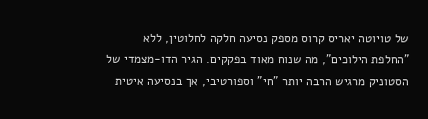של טויוטה יאריס קרוס מספק נסיעה חלקה לחלוטין, ללא "החלפת הילוכים", מה שנוח מאוד בפקקים. הגיר הדו-מצמדי של הסטוניק מרגיש הרבה יותר "חי" וספורטיבי, אך בנסיעה איטית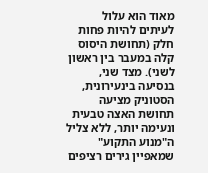מאוד הוא עלול לעיתים להיות פחות חלק (תחושת היסוס קלה במעבר בין ראשון לשני). מצד שני, בנסיעה בינעירונית, הסטוניק מציעה תחושת האצה טבעית ונעימה יותר, ללא צליל ה"מנוע התקוע" שמאפיין גירים רציפים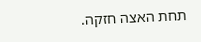תחת האצה חזקה.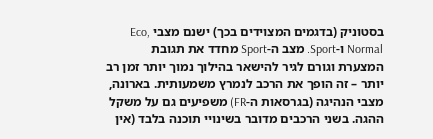בסטוניק (בדגמים המצוידים בכך) ישנם מצבי Eco, Normal ו-Sport. מצב ה-Sport מחדד את תגובת המצערת וגורם לגיר להישאר בהילוך נמוך יותר זמן רב יותר – זה הופך את הרכב לנמרץ משמעותית. בארונה, מצבי הנהיגה (בגרסאות ה-FR) משפיעים גם על משקל ההגה. בשני הרכבים מדובר בשינויי תוכנה בלבד (אין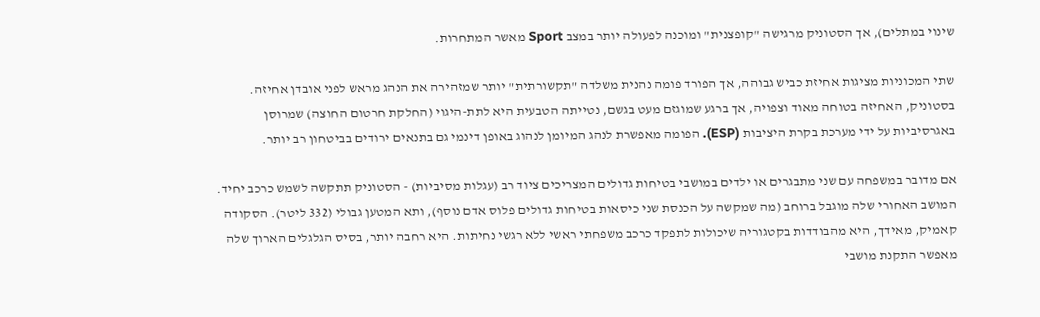שינוי במתלים), אך הסטוניק מרגישה "קופצנית" ומוכנה לפעולה יותר במצב Sport מאשר המתחרות.

שתי המכוניות מציגות אחיזת כביש גבוהה, אך הפורד פומה נהנית משלדה "תקשורתית" יותר שמזהירה את הנהג מראש לפני אובדן אחיזה. בסטוניק, האחיזה בטוחה מאוד וצפויה, אך ברגע שמוגזם מעט בגשם, נטייתה הטבעית היא לתת-היגוי (החלקת חרטום החוצה) שמרוסן באגרסיביות על ידי מערכת בקרת היציבות (ESP). הפומה מאפשרת לנהג המיומן לנהוג באופן דינמי גם בתנאים ירודים בביטחון רב יותר.

אם מדובר במשפחה עם שני מתבגרים או ילדים במושבי בטיחות גדולים המצריכים ציוד רב (עגלות מסיביות) - הסטוניק תתקשה לשמש כרכב יחיד. המושב האחורי שלה מוגבל ברוחב (מה שמקשה על הכנסת שני כיסאות בטיחות גדולים פלוס אדם נוסף), ותא המטען גבולי (332 ליטר). הסקודה קאמיק, מאידך, היא מהבודדות בקטגוריה שיכולות לתפקד כרכב משפחתי ראשי ללא רגשי נחיתות. היא רחבה יותר, בסיס הגלגלים הארוך שלה מאפשר התקנת מושבי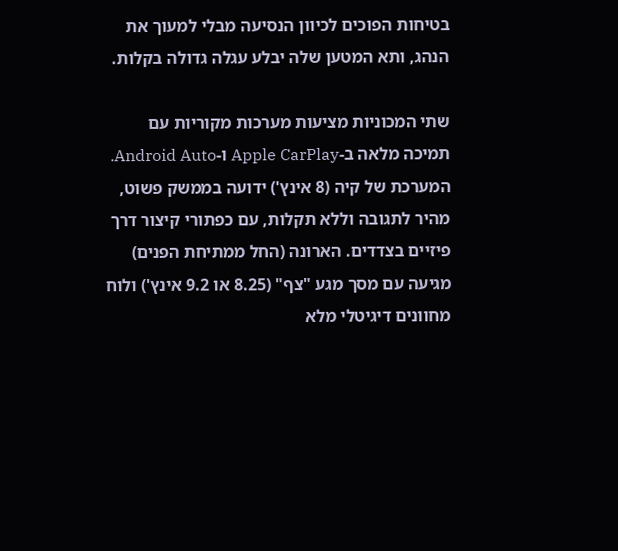בטיחות הפוכים לכיוון הנסיעה מבלי למעוך את הנהג, ותא המטען שלה יבלע עגלה גדולה בקלות.

שתי המכוניות מציעות מערכות מקוריות עם תמיכה מלאה ב-Apple CarPlay ו-Android Auto. המערכת של קיה (8 אינץ') ידועה בממשק פשוט, מהיר לתגובה וללא תקלות, עם כפתורי קיצור דרך פיזיים בצדדים. הארונה (החל ממתיחת הפנים) מגיעה עם מסך מגע "צף" (8.25 או 9.2 אינץ') ולוח מחוונים דיגיטלי מלא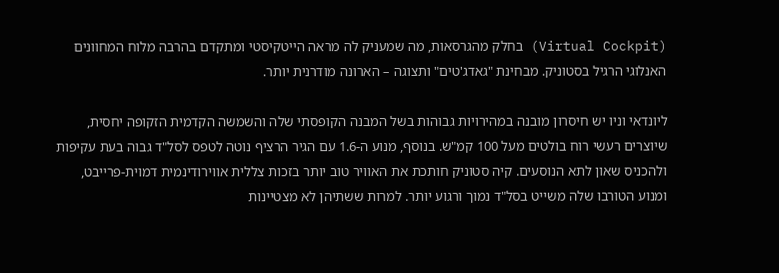(Virtual Cockpit) בחלק מהגרסאות, מה שמעניק לה מראה הייטקיסטי ומתקדם בהרבה מלוח המחוונים האנלוגי הרגיל בסטוניק. מבחינת "גאדג'טים" ותצוגה – הארונה מודרנית יותר.

ליונדאי וניו יש חיסרון מובנה במהירויות גבוהות בשל המבנה הקופסתי שלה והשמשה הקדמית הזקופה יחסית, שיוצרים רעשי רוח בולטים מעל 100 קמ"ש. בנוסף, מנוע ה-1.6 עם הגיר הרציף נוטה לטפס לסל"ד גבוה בעת עקיפות ולהכניס שאון לתא הנוסעים. קיה סטוניק חותכת את האוויר טוב יותר בזכות צללית אווירודינמית דמוית-פרייבט, ומנוע הטורבו שלה משייט בסל"ד נמוך ורגוע יותר. למרות ששתיהן לא מצטיינות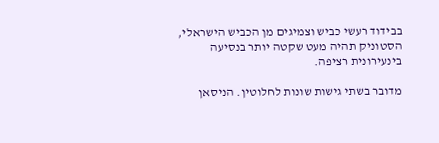בבידוד רעשי כביש וצמיגים מן הכביש הישראלי, הסטוניק תהיה מעט שקטה יותר בנסיעה בינעירונית רציפה.

מדובר בשתי גישות שונות לחלוטין. הניסאן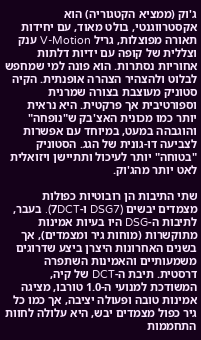ג'וק (ממציא הקטגוריה) הוא אקסטרווגנטי, בולט מאוד, עם יחידות תאורה מפוצלות, גריל V-Motion ענק וצללית של קופה עם ידיות דלתות אחוריות נסתרות. הוא פונה למי שמחפש לבלוט ולהצהיר הצהרה אופנתית. הקיה סטוניק מעוצבת בצורה שמרנית וספורטיבית אך פרקטית. היא נראית יותר כמו מכונית האצ'בק ש"נופחה" והוגבהה במעט, במיוחד עם אפשרות לצביעה דו-גונית של הגג. הסטוניק "בטוחה" יותר לעיכול ותתיישן ויזואלית לאט יותר מהג'וק.

שתי התיבות הן רובוטיות כפולות מצמדים יבשים (DSG7 ו-7DCT). בעבר, לתיבות ה-DSG היו בעיות אמינות מתוקשרות (מוחות גיר ומצמדים), אך בשנים האחרונות היצרן ביצע שדרוגים משמעותיים והאמינות השתפרה דרסטית. תיבת ה-DCT של קיה, המשודכת למנועי ה-1.0 טורבו, מציגה אמינות טובה ופעולה יציבה, אך כמו כל גיר כפול מצמדים יבש, היא עלולה לחוות התחממות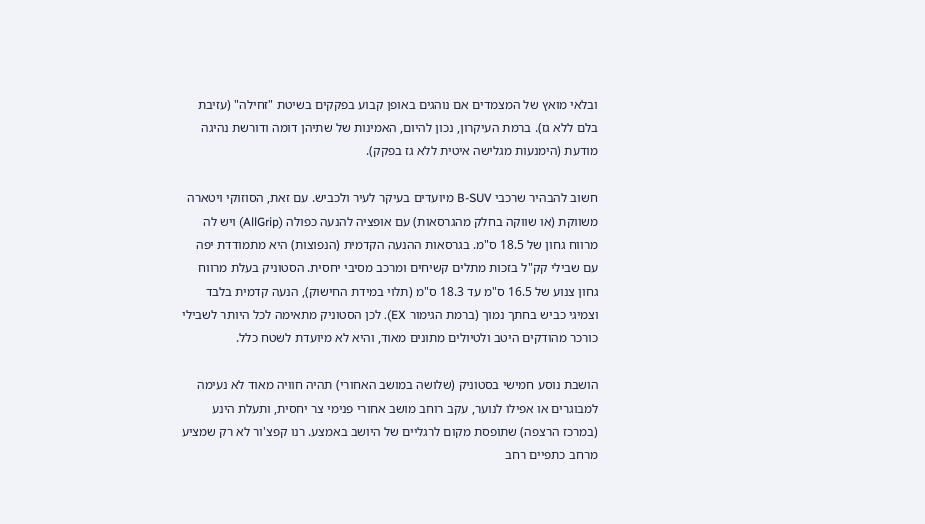ובלאי מואץ של המצמדים אם נוהגים באופן קבוע בפקקים בשיטת "זחילה" (עזיבת בלם ללא גז). ברמת העיקרון, נכון להיום, האמינות של שתיהן דומה ודורשת נהיגה מודעת (הימנעות מגלישה איטית ללא גז בפקק).

חשוב להבהיר שרכבי B-SUV מיועדים בעיקר לעיר ולכביש. עם זאת, הסוזוקי ויטארה משווקת (או שווקה בחלק מהגרסאות) עם אופציה להנעה כפולה (AllGrip) ויש לה מרווח גחון של 18.5 ס"מ. בגרסאות ההנעה הקדמית (הנפוצות) היא מתמודדת יפה עם שבילי קק"ל בזכות מתלים קשיחים ומרכב מסיבי יחסית. הסטוניק בעלת מרווח גחון צנוע של 16.5 ס"מ עד 18.3 ס"מ (תלוי במידת החישוק), הנעה קדמית בלבד וצמיגי כביש בחתך נמוך (ברמת הגימור EX). לכן הסטוניק מתאימה לכל היותר לשבילי כורכר מהודקים היטב ולטיולים מתונים מאוד, והיא לא מיועדת לשטח כלל.

הושבת נוסע חמישי בסטוניק (שלושה במושב האחורי) תהיה חוויה מאוד לא נעימה למבוגרים או אפילו לנוער, עקב רוחב מושב אחורי פנימי צר יחסית, ותעלת הינע (במרכז הרצפה) שתופסת מקום לרגליים של היושב באמצע. רנו קפצ'ור לא רק שמציע מרחב כתפיים רחב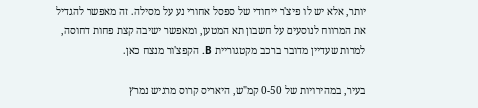יותר, אלא יש לו פיצ'ר ייחודי של ספסל אחורי נע על מסילה. זה מאפשר להגדיל את המרווח לנוסעים על חשבון תא המטען, ומאפשר ישיבה קצת פחות דחוסה, למרות שעדיין מדובר ברכב מקטגוריית B. הקפצ'ור מנצח כאן.

בעיר, במהירויות של 0-50 קמ"ש, היאריס קרוס מרגיש נמרץ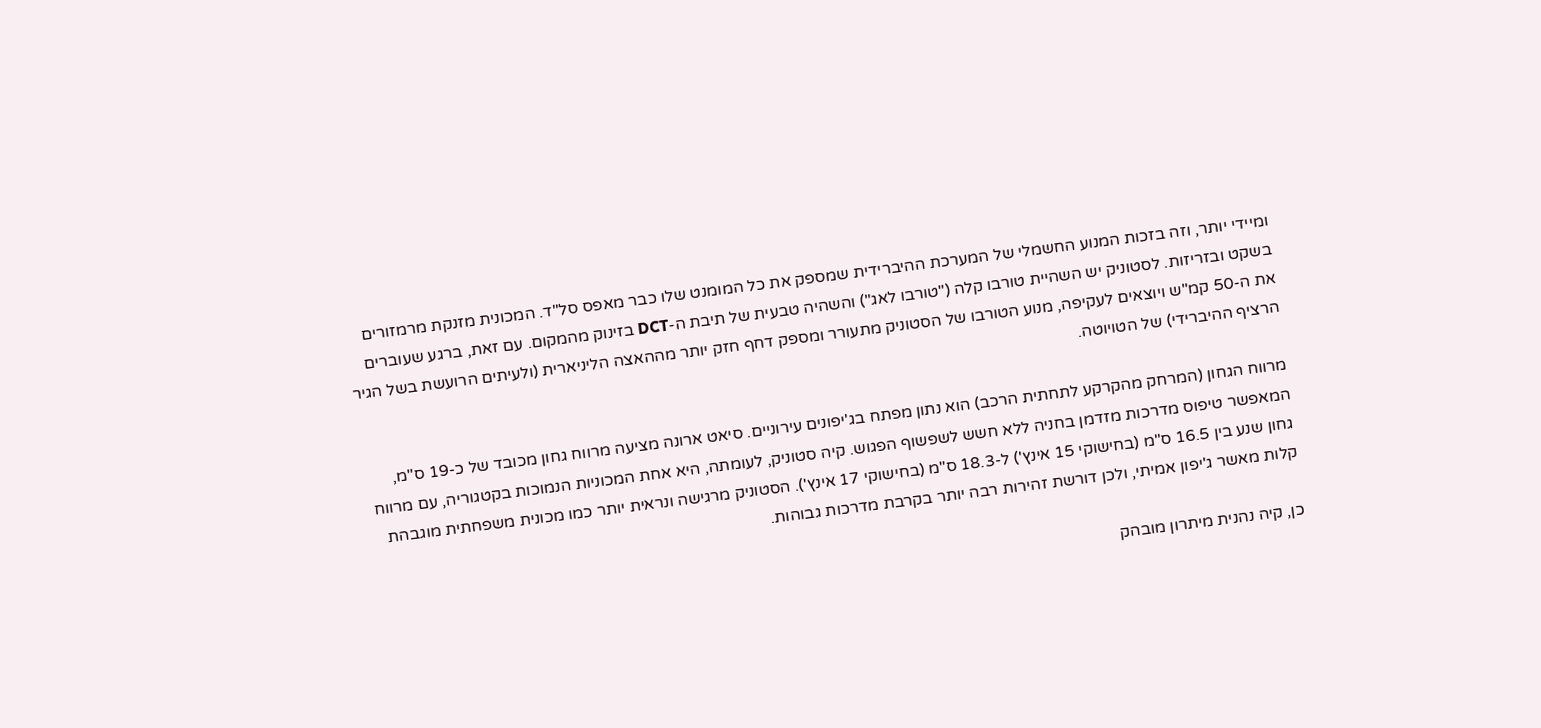ומיידי יותר, וזה בזכות המנוע החשמלי של המערכת ההיברידית שמספק את כל המומנט שלו כבר מאפס סל"ד. המכונית מזנקת מרמזורים בשקט ובזריזות. לסטוניק יש השהיית טורבו קלה ("טורבו לאג") והשהיה טבעית של תיבת ה-DCT בזינוק מהמקום. עם זאת, ברגע שעוברים את ה-50 קמ"ש ויוצאים לעקיפה, מנוע הטורבו של הסטוניק מתעורר ומספק דחף חזק יותר מההאצה הליניארית (ולעיתים הרועשת בשל הגיר הרציף ההיברידי) של הטויוטה.

מרווח הגחון (המרחק מהקרקע לתחתית הרכב) הוא נתון מפתח בג'יפונים עירוניים. סיאט ארונה מציעה מרווח גחון מכובד של כ-19 ס"מ, המאפשר טיפוס מדרכות מזדמן בחניה ללא חשש לשפשוף הפגוש. קיה סטוניק, לעומתה, היא אחת המכוניות הנמוכות בקטגוריה, עם מרווח גחון שנע בין 16.5 ס"מ (בחישוקי 15 אינץ') ל-18.3 ס"מ (בחישוקי 17 אינץ'). הסטוניק מרגישה ונראית יותר כמו מכונית משפחתית מוגבהת קלות מאשר ג'יפון אמיתי, ולכן דורשת זהירות רבה יותר בקרבת מדרכות גבוהות.

כן, קיה נהנית מיתרון מובהק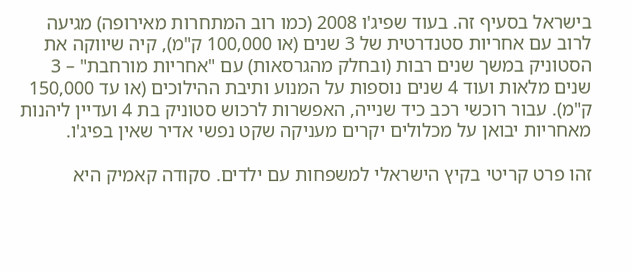בישראל בסעיף זה. בעוד שפיג'ו 2008 (כמו רוב המתחרות מאירופה) מגיעה לרוב עם אחריות סטנדרטית של 3 שנים (או 100,000 ק"מ), קיה שיווקה את הסטוניק במשך שנים רבות (ובחלק מהגרסאות) עם "אחריות מורחבת" – 3 שנים מלאות ועוד 4 שנים נוספות על המנוע ותיבת ההילוכים (או עד 150,000 ק"מ). עבור רוכשי רכב כיד שנייה, האפשרות לרכוש סטוניק בת 4 ועדיין ליהנות מאחריות יבואן על מכלולים יקרים מעניקה שקט נפשי אדיר שאין בפיג'ו.

זהו פרט קריטי בקיץ הישראלי למשפחות עם ילדים. סקודה קאמיק היא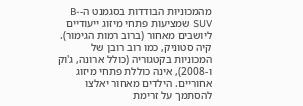מהמכוניות הבודדות בסגמנט ה-B-SUV שמציעות פתחי מיזוג ייעודיים ליושבים מאחור (ברוב רמות הגימור). קיה סטוניק, כמו רוב רובן של המכוניות בקטגוריה (כולל ארונה, ג'וק ו-2008), אינה כוללת פתחי מיזוג אחוריים. הילדים מאחור יאלצו להסתמך על זרימת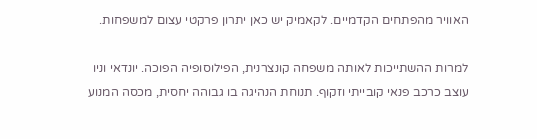האוויר מהפתחים הקדמיים. לקאמיק יש כאן יתרון פרקטי עצום למשפחות.

למרות ההשתייכות לאותה משפחה קונצרנית, הפילוסופיה הפוכה. יונדאי וניו עוצב כרכב פנאי קובייתי וזקוף. תנוחת הנהיגה בו גבוהה יחסית, מכסה המנוע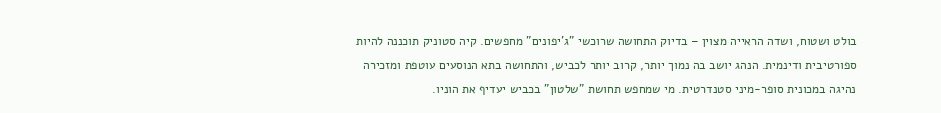בולט ושטוח, ושדה הראייה מצוין – בדיוק התחושה שרוכשי "ג'יפונים" מחפשים. קיה סטוניק תוכננה להיות ספורטיבית ודינמית. הנהג יושב בה נמוך יותר, קרוב יותר לכביש, והתחושה בתא הנוסעים עוטפת ומזכירה נהיגה במכונית סופר-מיני סטנדרטית. מי שמחפש תחושת "שלטון" בכביש יעדיף את הוניו.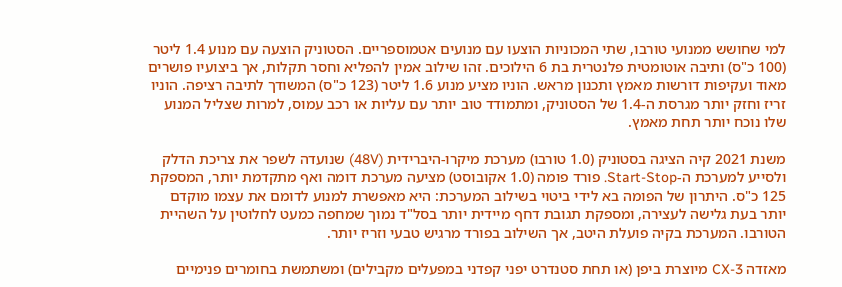למי שחושש ממנועי טורבו, שתי המכוניות הוצעו עם מנועים אטמוספריים. הסטוניק הוצעה עם מנוע 1.4 ליטר (100 כ"ס) ותיבה אוטומטית פלנטרית בת 6 הילוכים. זהו שילוב אמין להפליא וחסר תקלות, אך ביצועיו פושרים מאוד ועקיפות דורשות מאמץ ותכנון מראש. הוניו מציע מנוע 1.6 ליטר (123 כ"ס) המשודך לתיבה רציפה. הוניו זריז וחזק יותר מגרסת ה-1.4 של הסטוניק, ומתמודד טוב יותר עם עליות או רכב עמוס, למרות שצליל המנוע שלו נוכח יותר תחת מאמץ.

משנת 2021 קיה הציגה בסטוניק (1.0 טורבו) מערכת מיקרו-היברידית (48V) שנועדה לשפר את צריכת הדלק ולסייע למערכת ה-Start-Stop. פורד פומה (1.0 אקובוסט) מציעה מערכת דומה ואף מתקדמת יותר, המספקת 125 כ"ס. היתרון של הפומה בא לידי ביטוי בשילוב המערכת: היא מאפשרת למנוע לדומם את עצמו מוקדם יותר בעת גלישה לעצירה, ומספקת תגובת דחף מיידית יותר בסל"ד נמוך שמחפה כמעט לחלוטין על השהיית הטורבו. המערכת בקיה פועלת היטב, אך השילוב בפורד מרגיש טבעי וזריז יותר.

מאזדה CX-3 מיוצרת ביפן (או תחת סטנדרט יפני קפדני במפעלים מקבילים) ומשתמשת בחומרים פנימיים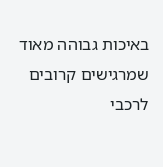באיכות גבוהה מאוד שמרגישים קרובים לרכבי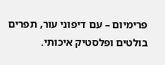פרימיום – עם דיפוני עור, תפרים בולטים ופלסטיק איכותי.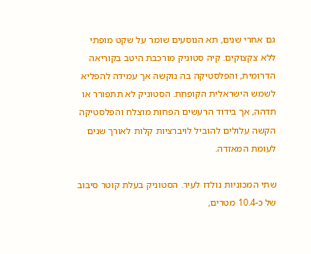גם אחרי שנים, תא הנוסעים שומר על שקט מופתי ללא צקצוקים. קיה סטוניק מורכבת היטב בקוריאה הדרומית, והפלסטיקה בה נוקשה אך עמידה להפליא לשמש הישראלית הקופחת. הסטוניק לא תתפורר או תדהה, אך בידוד הרעשים הפחות מוצלח והפלסטיקה הקשה עלולים להוביל לויברציות קלות לאורך שנים לעומת המאזדה.

שתי המכוניות נולדו לעיר. הסטוניק בעלת קוטר סיבוב של כ-10.4 מטרים,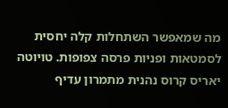מה שמאפשר השתחלות קלה יחסית לסמטאות ופניות פרסה צפופות. טויוטה יאריס קרוס נהנית מתמרון עדיף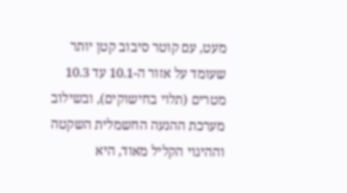מעט, עם קוטר סיבוב קטן יותר שעומד על אזור ה-10.1 עד 10.3 מטרים (תלוי בחישוקים), ובשילוב מערכת ההנעה החשמלית השקטה וההיגוי הקליל מאוד, היא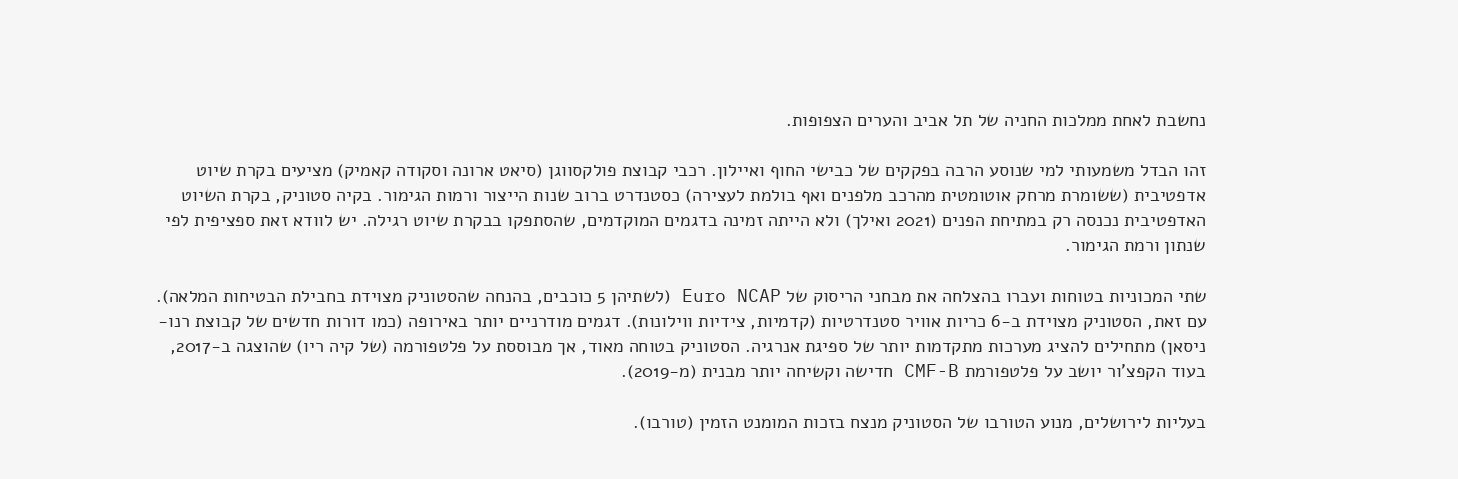נחשבת לאחת ממלכות החניה של תל אביב והערים הצפופות.

זהו הבדל משמעותי למי שנוסע הרבה בפקקים של כבישי החוף ואיילון. רכבי קבוצת פולקסווגן (סיאט ארונה וסקודה קאמיק) מציעים בקרת שיוט אדפטיבית (ששומרת מרחק אוטומטית מהרכב מלפנים ואף בולמת לעצירה) כסטנדרט ברוב שנות הייצור ורמות הגימור. בקיה סטוניק, בקרת השיוט האדפטיבית נכנסה רק במתיחת הפנים (2021 ואילך) ולא הייתה זמינה בדגמים המוקדמים, שהסתפקו בבקרת שיוט רגילה. יש לוודא זאת ספציפית לפי שנתון ורמת הגימור.

שתי המכוניות בטוחות ועברו בהצלחה את מבחני הריסוק של Euro NCAP (לשתיהן 5 כוכבים, בהנחה שהסטוניק מצוידת בחבילת הבטיחות המלאה). עם זאת, הסטוניק מצוידת ב-6 כריות אוויר סטנדרטיות (קדמיות, צידיות ווילונות). דגמים מודרניים יותר באירופה (כמו דורות חדשים של קבוצת רנו-ניסאן) מתחילים להציג מערכות מתקדמות יותר של ספיגת אנרגיה. הסטוניק בטוחה מאוד, אך מבוססת על פלטפורמה (של קיה ריו) שהוצגה ב-2017, בעוד הקפצ'ור יושב על פלטפורמת CMF-B חדישה וקשיחה יותר מבנית (מ-2019).

בעליות לירושלים, מנוע הטורבו של הסטוניק מנצח בזכות המומנט הזמין (טורבו).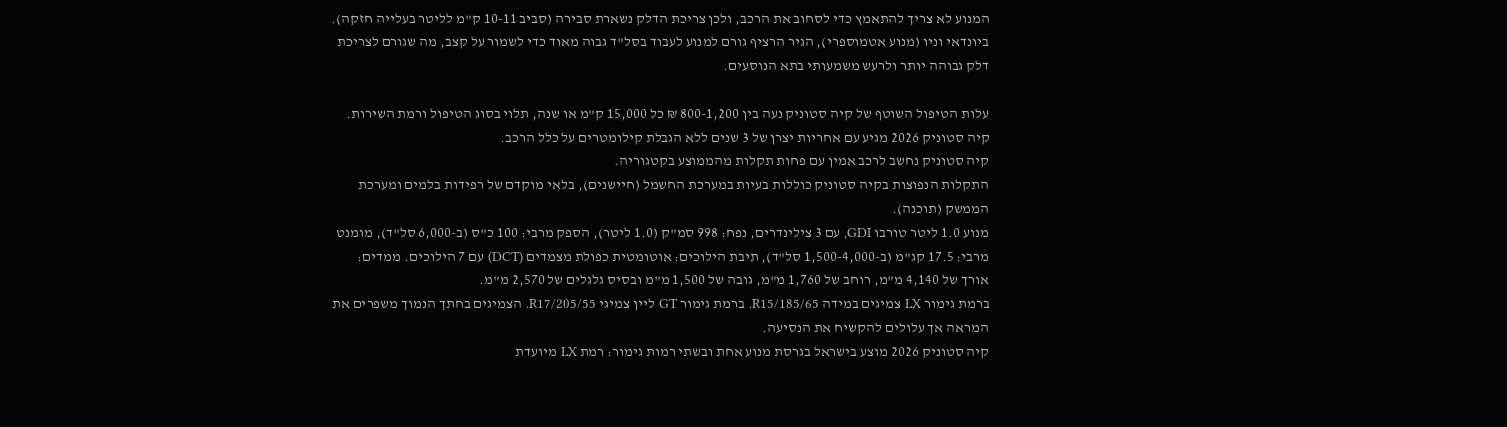המנוע לא צריך להתאמץ כדי לסחוב את הרכב, ולכן צריכת הדלק נשארת סבירה (סביב 10-11 ק"מ לליטר בעלייה חזקה). ביונדאי וניו (מנוע אטמוספרי), הגיר הרציף גורם למנוע לעבוד בסל"ד גבוה מאוד כדי לשמור על קצב, מה שגורם לצריכת דלק גבוהה יותר ולרעש משמעותי בתא הנוסעים.

עלות הטיפול השוטף של קיה סטוניק נעה בין 800-1,200 ₪ כל 15,000 ק"מ או שנה, תלוי בסוג הטיפול ורמת השירות.
קיה סטוניק 2026 מגיע עם אחריות יצרן של 3 שנים ללא הגבלת קילומטרים על כלל הרכב.
קיה סטוניק נחשב לרכב אמין עם פחות תקלות מהממוצע בקטגוריה.
התקלות הנפוצות בקיה סטוניק כוללות בעיות במערכת החשמל (חיישנים), בלאי מוקדם של רפידות בלמים ומערכת הממשק (תוכנה).
מנוע 1.0 ליטר טורבו GDI, עם 3 צילינדרים, נפח: 998 סמ"ק (1.0 ליטר), הספק מרבי: 100 כ"ס (ב-6,000 סל"ד), מומנט מרבי: 17.5 קג"מ (ב-1,500-4,000 סל"ד), תיבת הילוכים: אוטומטית כפולת מצמדים (DCT) עם 7 הילוכים. ממדים: אורך של 4,140 מ"מ, רוחב של 1,760 מ"מ, גובה של 1,500 מ"מ ובסיס גלגלים של 2,570 מ"מ.
ברמת גימור LX צמיגים במידה 185/65/R15. ברמת גימור GT ליין צמיגי 205/55/R17. הצמיגים בחתך הנמוך משפרים את המראה אך עלולים להקשיח את הנסיעה.
קיה סטוניק 2026 מוצע בישראל בגרסת מנוע אחת ובשתי רמות גימור: רמת LX מיועדת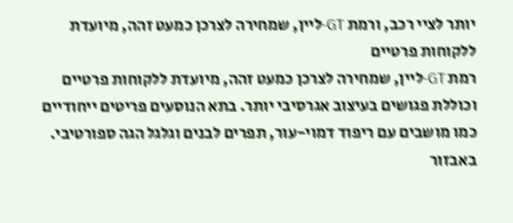יותר לציי רכב, ורמת GT-ליין, שמחירה לצרכן כמעט זהה, מיועדת ללקוחות פרטיים
רמת GT-ליין, שמחירה לצרכן כמעט זהה, מיועדת ללקוחות פרטיים וכוללת פגושים בעיצוב אגרסיבי יותר. בתא הנוסעים פריטים ייחודיים כמו מושבים עם ריפוד דמוי-עור, תפרים לבנים וגלגל הגה ספורטיבי. באבזור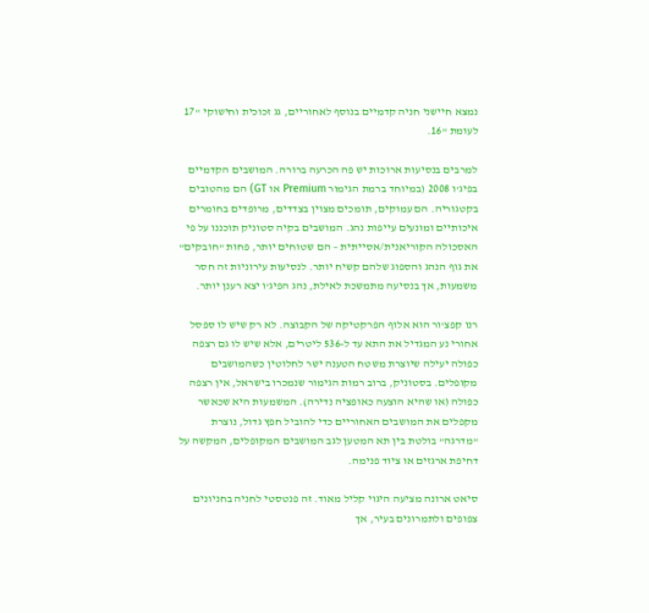נמצא חיישני חניה קדמיים בנוסף לאחוריים, גג זכוכית וחישוקי "17 לעומת "16.

למרבים בנסיעות ארוכות יש פה הכרעה ברורה. המושבים הקדמיים בפיג'ו 2008 (במיוחד ברמת הגימור Premium או GT) הם מהטובים בקטגוריה. הם עמוקים, תומכים מצוין בצדדים, מרופדים בחומרים איכותיים ומונעים עייפות נהג. המושבים בקיה סטוניק תוכננו על פי האסכולה הקוריאנית/אסייתית – הם שטוחים יותר, פחות "חובקים" את גוף הנהג והספוג שלהם קשיח יותר. לנסיעות עירוניות זה חסר משמעות, אך בנסיעה מתמשכת לאילת, נהג הפיג'ו יצא רענן יותר.

רנו קפצ'ור הוא אלוף הפרקטיקה של הקבוצה. לא רק שיש לו ספסל אחורי נע המגדיל את התא עד ל-536 ליטרים, אלא שיש לו גם רצפה כפולה יעילה שיוצרת משטח הטענה ישר לחלוטין כשהמושבים מקופלים. בסטוניק, ברוב רמות הגימור שנמכרו בישראל, אין רצפה כפולה (או שהיא הוצעה כאופציה נדירה). המשמעות היא שכאשר מקפלים את המושבים האחוריים כדי להוביל חפץ גדול, נוצרת "מדרגה" בולטת בין תא המטען לגב המושבים המקופלים, המקשה על דחיפת ארגזים או ציוד פנימה.

סיאט ארונה מציעה היגוי קליל מאוד. זה פנטסטי לחניה בחניונים צפופים ולתמרונים בעיר, אך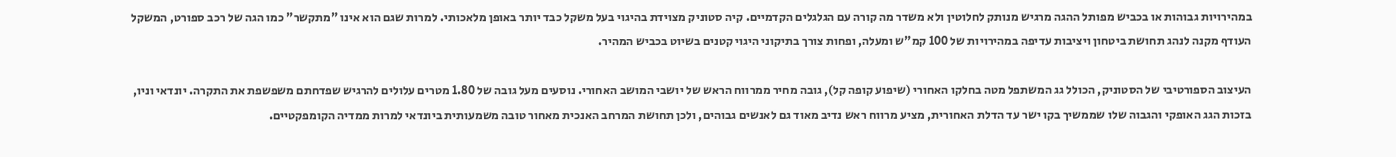במהירויות גבוהות או בכביש מפותל ההגה מרגיש מנותק לחלוטין ולא משדר מה קורה עם הגלגלים הקדמיים. קיה סטוניק מצוידת בהיגוי בעל משקל כבד יותר באופן מלאכותי. למרות שגם הוא אינו "מתקשר" כמו הגה של רכב ספורט, המשקל העודף מקנה לנהג תחושת ביטחון ויציבות עדיפה במהירויות של 100 קמ"ש ומעלה, ופחות צורך בתיקוני היגוי קטנים בשיוט בכביש המהיר.

העיצוב הספורטיבי של הסטוניק, הכולל גג המשתפל מטה בחלקו האחורי (שיפוע קופה קל), גובה מחיר ממרווח הראש של יושבי המושב האחורי. נוסעים מעל גובה של 1.80 מטרים עלולים להרגיש שפדחתם משפשפת את התקרה. יונדאי וניו, בזכות הגג האופקי והגבוה שלו שממשיך בקו ישר עד הדלת האחורית, מציע מרווח ראש נדיב מאוד גם לאנשים גבוהים, ולכן תחושת המרחב האנכית מאחור טובה משמעותית ביונדאי למרות ממדיה הקומפקטיים.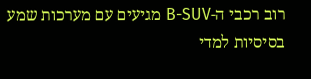רוב רכבי ה-B-SUV מגיעים עם מערכות שמע בסיסיות למדי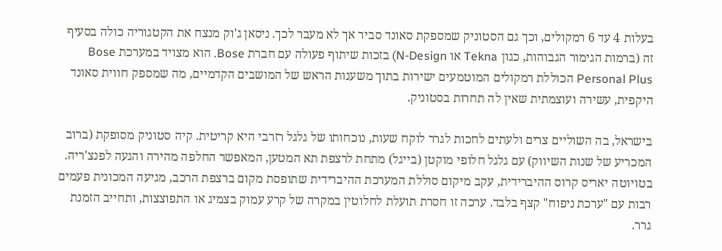בעלות 4 עד 6 רמקולים, וכך גם הסטוניק שמספקת סאונד סביר אך לא מעבר לכך. ניסאן ג'וק מנצח את הקטגוריה כולה בסעיף זה (ברמות הגימור הגבוהות, כגון Tekna או N-Design) בזכות שיתוף פעולה עם חברת Bose. הוא מצויד במערכת Bose Personal Plus הכוללת רמקולים המוטמעים ישירות בתוך משענות הראש של המושבים הקדמיים, מה שמספק חווית סאונד היקפית, עשירה ועוצמתית שאין לה תחרות בסטוניק.

בישראל, בה השוליים צרים ולעתים לחכות לגרר לוקח שעות, נוכחותו של גלגל רזרבי היא קריטית. קיה סטוניק מסופקת (ברוב המכריע של שנות השיווק) עם גלגל חלופי מוקטן (בייגל) מתחת לרצפת תא המטען, המאפשר החלפה מהירה והגעה לפנצ'ריה. בטויוטה יאריס קרוס ההיברידית, עקב מיקום סוללת המערכת ההיברידית שתופסת מקום ברצפת הרכב, מגיעה המכונית פעמים רבות עם "ערכת ניפוח" קצף בלבד. ערכה זו חסרת תועלת לחלוטין במקרה של קרע עמוק בצמיג או התפוצצות, ותחייב הזמנת גרר.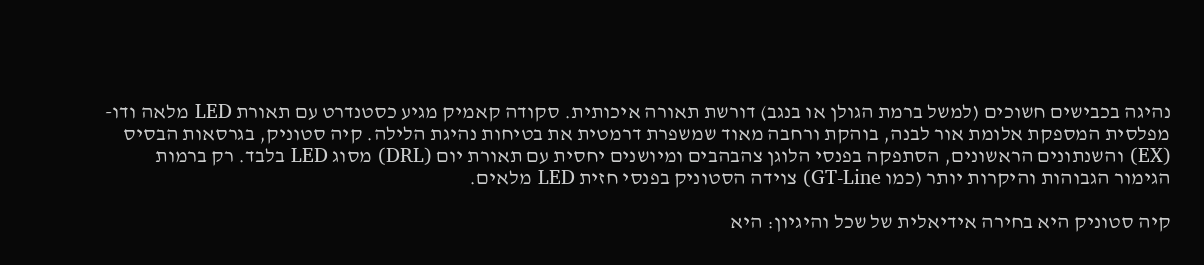נהיגה בכבישים חשוכים (למשל ברמת הגולן או בנגב) דורשת תאורה איכותית. סקודה קאמיק מגיע כסטנדרט עם תאורת LED מלאה ודו-מפלסית המספקת אלומת אור לבנה, בוהקת ורחבה מאוד שמשפרת דרמטית את בטיחות נהיגת הלילה. קיה סטוניק, בגרסאות הבסיס (EX) והשנתונים הראשונים, הסתפקה בפנסי הלוגן צהבהבים ומיושנים יחסית עם תאורת יום (DRL) מסוג LED בלבד. רק ברמות הגימור הגבוהות והיקרות יותר (כמו GT-Line) צוידה הסטוניק בפנסי חזית LED מלאים.

קיה סטוניק היא בחירה אידיאלית של שכל והיגיון: היא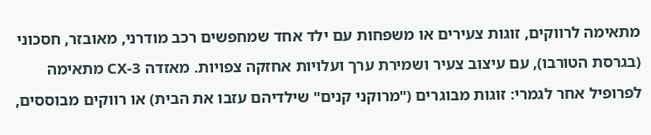מתאימה לרווקים, זוגות צעירים או משפחות עם ילד אחד שמחפשים רכב מודרני, מאובזר, חסכוני (בגרסת הטורבו), עם עיצוב צעיר ושמירת ערך ועלויות אחזקה צפויות. מאזדה CX-3 מתאימה לפרופיל אחר לגמרי: זוגות מבוגרים ("מרוקני קנים" שילדיהם עזבו את הבית) או רווקים מבוססים,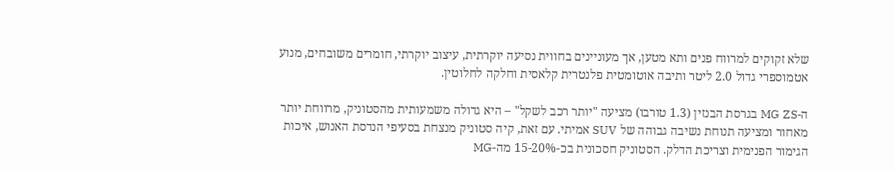שלא זקוקים למרווח פנים ותא מטען, אך מעוניינים בחווית נסיעה יוקרתית, עיצוב יוקרתי, חומרים משובחים, מנוע אטמוספרי גדול 2.0 ליטר ותיבה אוטומטית פלנטרית קלאסית וחלקה לחלוטין.

ה-MG ZS בגרסת הבנזין (1.3 טורבו) מציעה "יותר רכב לשקל" – היא גדולה משמעותית מהסטוניק, מרווחת יותר מאחור ומציעה תנוחת נשיבה גבוהה של SUV אמיתי. עם זאת, קיה סטוניק מנצחת בסעיפי הנדסת האנוש, איכות הגימור הפנימית וצריכת הדלק. הסטוניק חסכונית בכ-15-20% מה-MG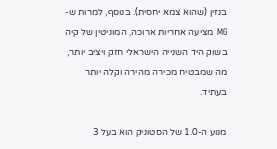בנזין (שהוא צמא יחסית). בנוסף, למרות ש-MG מציעה אחריות ארוכה, המוניטין של קיה בשוק היד השנייה הישראלי חזק ויציב יותר, מה שמבטיח מכירה מהירה וקלה יותר בעתיד.

מנוע ה-1.0 של הסטוניק הוא בעל 3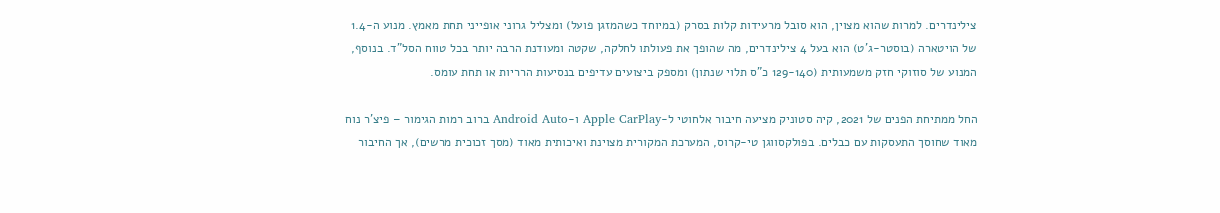צילינדרים. למרות שהוא מצוין, הוא סובל מרעידות קלות בסרק (במיוחד כשהמזגן פועל) ומצליל גרוני אופייני תחת מאמץ. מנוע ה-1.4 של הויטארה (בוסטר-ג'ט) הוא בעל 4 צילינדרים, מה שהופך את פעולתו לחלקה, שקטה ומעודנת הרבה יותר בכל טווח הסל"ד. בנוסף, המנוע של סוזוקי חזק משמעותית (129-140 כ"ס תלוי שנתון) ומספק ביצועים עדיפים בנסיעות הרריות או תחת עומס.

החל ממתיחת הפנים של 2021, קיה סטוניק מציעה חיבור אלחוטי ל-Apple CarPlay ו-Android Auto ברוב רמות הגימור – פיצ'ר נוח מאוד שחוסך התעסקות עם כבלים. בפולקסווגן טי-קרוס, המערכת המקורית מצוינת ואיכותית מאוד (מסך זכוכית מרשים), אך החיבור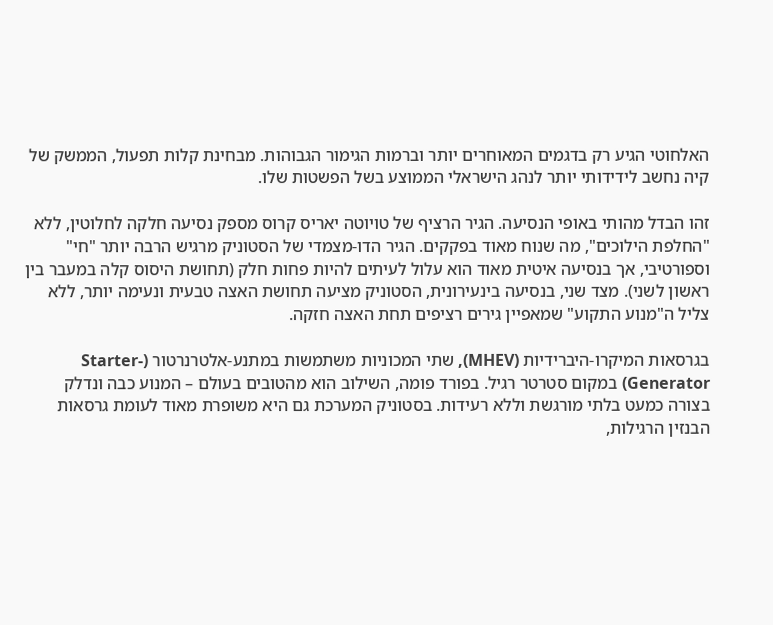האלחוטי הגיע רק בדגמים המאוחרים יותר וברמות הגימור הגבוהות. מבחינת קלות תפעול, הממשק של קיה נחשב לידידותי יותר לנהג הישראלי הממוצע בשל הפשטות שלו.

זהו הבדל מהותי באופי הנסיעה. הגיר הרציף של טויוטה יאריס קרוס מספק נסיעה חלקה לחלוטין, ללא "החלפת הילוכים", מה שנוח מאוד בפקקים. הגיר הדו-מצמדי של הסטוניק מרגיש הרבה יותר "חי" וספורטיבי, אך בנסיעה איטית מאוד הוא עלול לעיתים להיות פחות חלק (תחושת היסוס קלה במעבר בין ראשון לשני). מצד שני, בנסיעה בינעירונית, הסטוניק מציעה תחושת האצה טבעית ונעימה יותר, ללא צליל ה"מנוע התקוע" שמאפיין גירים רציפים תחת האצה חזקה.

בגרסאות המיקרו-היברידיות (MHEV), שתי המכוניות משתמשות במתנע-אלטרנרטור (Starter-Generator) במקום סטרטר רגיל. בפורד פומה, השילוב הוא מהטובים בעולם – המנוע כבה ונדלק בצורה כמעט בלתי מורגשת וללא רעידות. בסטוניק המערכת גם היא משופרת מאוד לעומת גרסאות הבנזין הרגילות,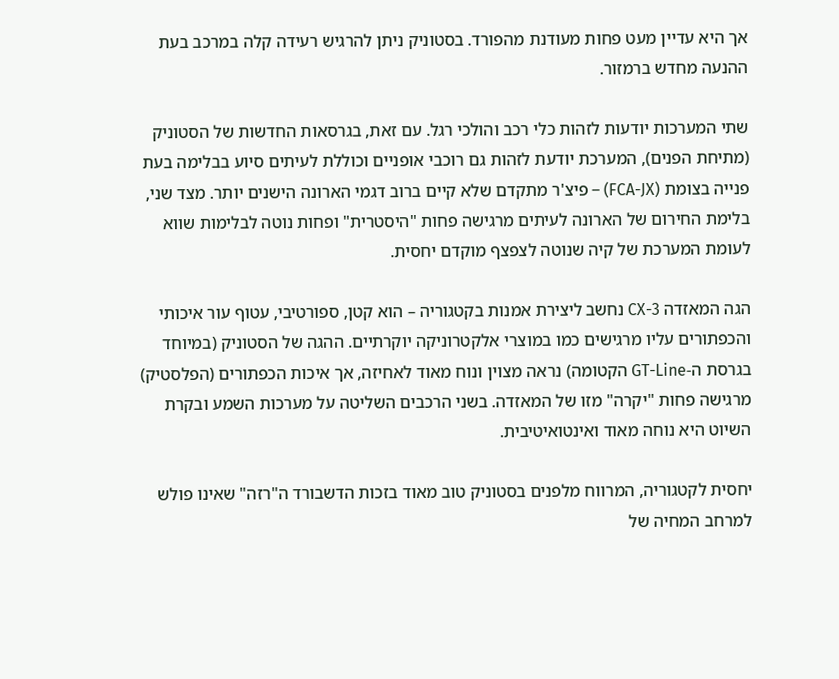אך היא עדיין מעט פחות מעודנת מהפורד. בסטוניק ניתן להרגיש רעידה קלה במרכב בעת ההנעה מחדש ברמזור.

שתי המערכות יודעות לזהות כלי רכב והולכי רגל. עם זאת, בגרסאות החדשות של הסטוניק (מתיחת הפנים), המערכת יודעת לזהות גם רוכבי אופניים וכוללת לעיתים סיוע בבלימה בעת פנייה בצומת (FCA-JX) – פיצ'ר מתקדם שלא קיים ברוב דגמי הארונה הישנים יותר. מצד שני, בלימת החירום של הארונה לעיתים מרגישה פחות "היסטרית" ופחות נוטה לבלימות שווא לעומת המערכת של קיה שנוטה לצפצף מוקדם יחסית.

הגה המאזדה CX-3 נחשב ליצירת אמנות בקטגוריה – הוא קטן, ספורטיבי, עטוף עור איכותי והכפתורים עליו מרגישים כמו במוצרי אלקטרוניקה יוקרתיים. ההגה של הסטוניק (במיוחד בגרסת ה-GT-Line הקטומה) נראה מצוין ונוח מאוד לאחיזה, אך איכות הכפתורים (הפלסטיק) מרגישה פחות "יקרה" מזו של המאזדה. בשני הרכבים השליטה על מערכות השמע ובקרת השיוט היא נוחה מאוד ואינטואיטיבית.

יחסית לקטגוריה, המרווח מלפנים בסטוניק טוב מאוד בזכות הדשבורד ה"רזה" שאינו פולש למרחב המחיה של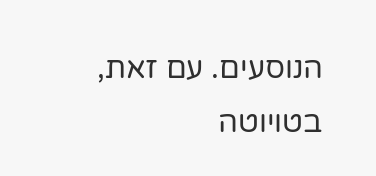הנוסעים. עם זאת, בטויוטה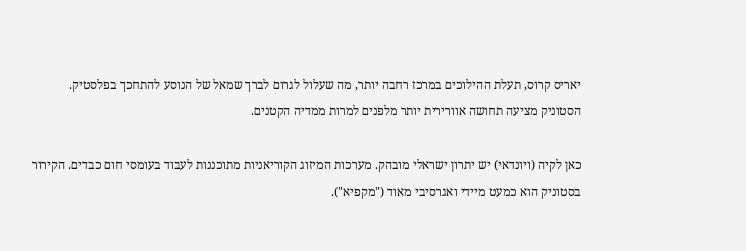יאריס קרוס, תעלת ההילוכים במרכז רחבה יותר, מה שעלול לגרום לברך שמאל של הנוסע להתחכך בפלסטיק. הסטוניק מציעה תחושה אוורירית יותר מלפנים למרות ממדיה הקטנים.

כאן לקיה (ויונדאי) יש יתרון ישראלי מובהק. מערכות המיזוג הקוריאניות מתוכננות לעבוד בעומסי חום כבדים. הקירור בסטוניק הוא כמעט מיידי ואגרסיבי מאוד ("מקפיא").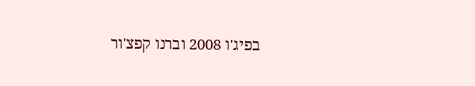בפיג'ו 2008 וברנו קפצ'ור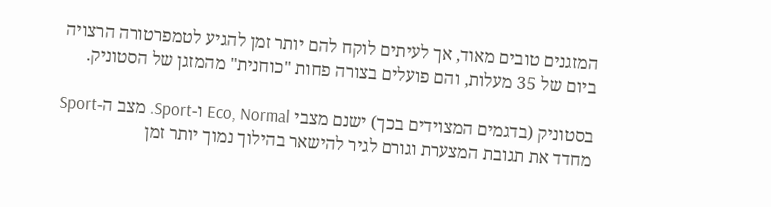המזגנים טובים מאוד, אך לעיתים לוקח להם יותר זמן להגיע לטמפרטורה הרצויה ביום של 35 מעלות, והם פועלים בצורה פחות "כוחנית" מהמזגן של הסטוניק.

בסטוניק (בדגמים המצוידים בכך) ישנם מצבי Eco, Normal ו-Sport. מצב ה-Sport מחדד את תגובת המצערת וגורם לגיר להישאר בהילוך נמוך יותר זמן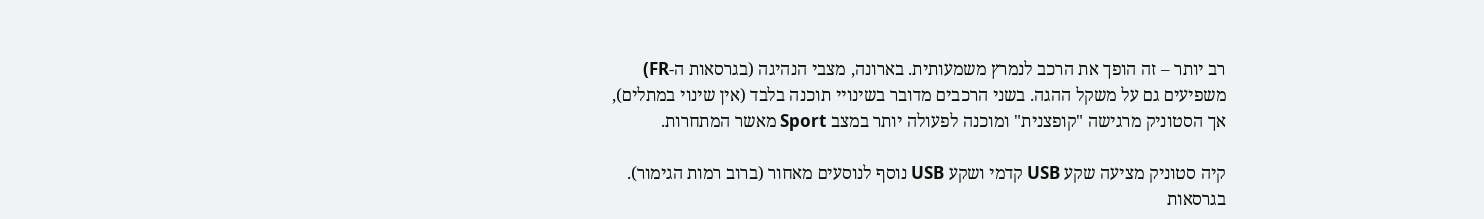רב יותר – זה הופך את הרכב לנמרץ משמעותית. בארונה, מצבי הנהיגה (בגרסאות ה-FR) משפיעים גם על משקל ההגה. בשני הרכבים מדובר בשינויי תוכנה בלבד (אין שינוי במתלים), אך הסטוניק מרגישה "קופצנית" ומוכנה לפעולה יותר במצב Sport מאשר המתחרות.

קיה סטוניק מציעה שקע USB קדמי ושקע USB נוסף לנוסעים מאחור (ברוב רמות הגימור). בגרסאות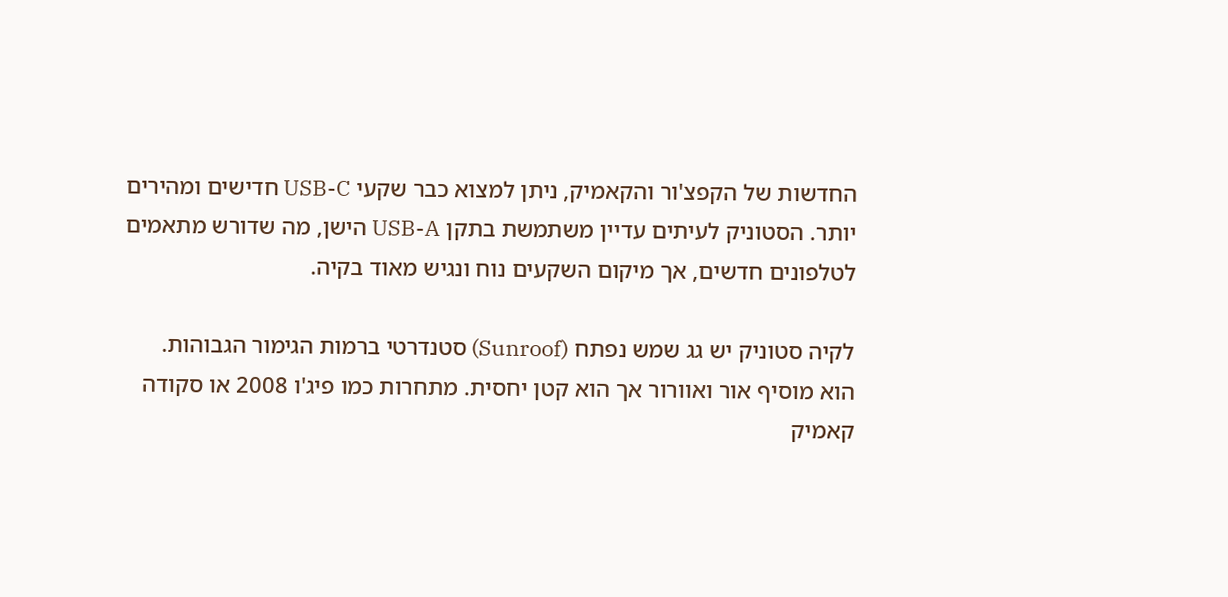החדשות של הקפצ'ור והקאמיק, ניתן למצוא כבר שקעי USB-C חדישים ומהירים יותר. הסטוניק לעיתים עדיין משתמשת בתקן USB-A הישן, מה שדורש מתאמים לטלפונים חדשים, אך מיקום השקעים נוח ונגיש מאוד בקיה.

לקיה סטוניק יש גג שמש נפתח (Sunroof) סטנדרטי ברמות הגימור הגבוהות. הוא מוסיף אור ואוורור אך הוא קטן יחסית. מתחרות כמו פיג'ו 2008 או סקודה קאמיק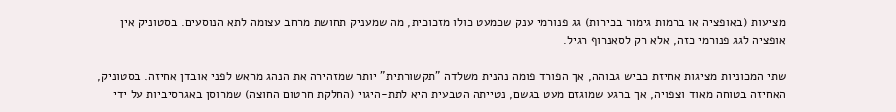מציעות (באופציה או ברמות גימור בכירות) גג פנורמי ענק שכמעט כולו מזכוכית, מה שמעניק תחושת מרחב עצומה לתא הנוסעים. בסטוניק אין אופציה לגג פנורמי כזה, אלא רק לסאנרוף רגיל.

שתי המכוניות מציגות אחיזת כביש גבוהה, אך הפורד פומה נהנית משלדה "תקשורתית" יותר שמזהירה את הנהג מראש לפני אובדן אחיזה. בסטוניק, האחיזה בטוחה מאוד וצפויה, אך ברגע שמוגזם מעט בגשם, נטייתה הטבעית היא לתת-היגוי (החלקת חרטום החוצה) שמרוסן באגרסיביות על ידי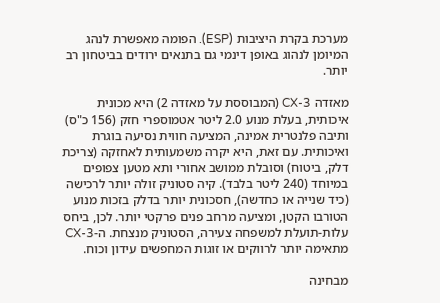מערכת בקרת היציבות (ESP). הפומה מאפשרת לנהג המיומן לנהוג באופן דינמי גם בתנאים ירודים בביטחון רב יותר.

מאזדה CX-3 (המבוססת על מאזדה 2) היא מכונית איכותית, בעלת מנוע 2.0 ליטר אטמוספרי חזק (156 כ"ס) ותיבה פלנטרית אמינה, המציעה חווית נסיעה בוגרת ואיכותית. עם זאת, היא יקרה משמעותית לאחזקה (צריכת דלק, ביטוח) וסובלת ממושב אחורי ותא מטען צפופים במיוחד (240 ליטר בלבד). קיה סטוניק זולה יותר לרכישה (כיד שנייה או כחדשה), חסכונית יותר בדלק בזכות מנוע הטורבו הקטן, ומציעה מרחב פנים פרקטי יותר. לכן, ביחס עלות-תועלת למשפחה צעירה, הסטוניק מנצחת. ה-CX-3 מתאימה יותר לרווקים או זוגות המחפשים עידון וכוח.

מבחינה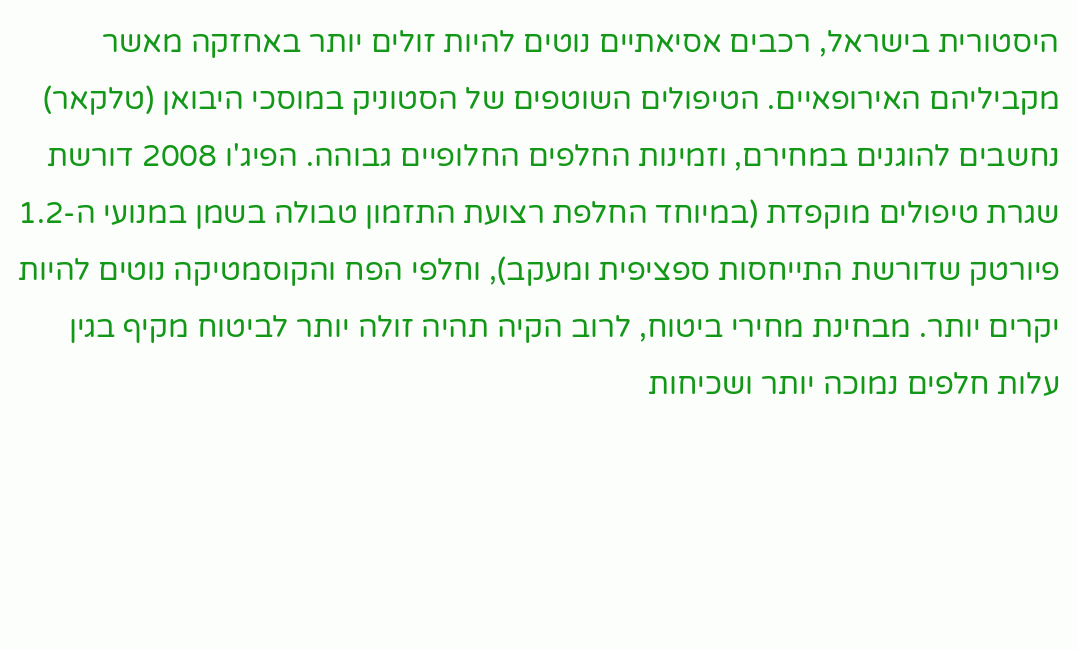היסטורית בישראל, רכבים אסיאתיים נוטים להיות זולים יותר באחזקה מאשר מקביליהם האירופאיים. הטיפולים השוטפים של הסטוניק במוסכי היבואן (טלקאר) נחשבים להוגנים במחירם, וזמינות החלפים החלופיים גבוהה. הפיג'ו 2008 דורשת שגרת טיפולים מוקפדת (במיוחד החלפת רצועת התזמון טבולה בשמן במנועי ה-1.2 פיורטק שדורשת התייחסות ספציפית ומעקב), וחלפי הפח והקוסמטיקה נוטים להיות יקרים יותר. מבחינת מחירי ביטוח, לרוב הקיה תהיה זולה יותר לביטוח מקיף בגין עלות חלפים נמוכה יותר ושכיחות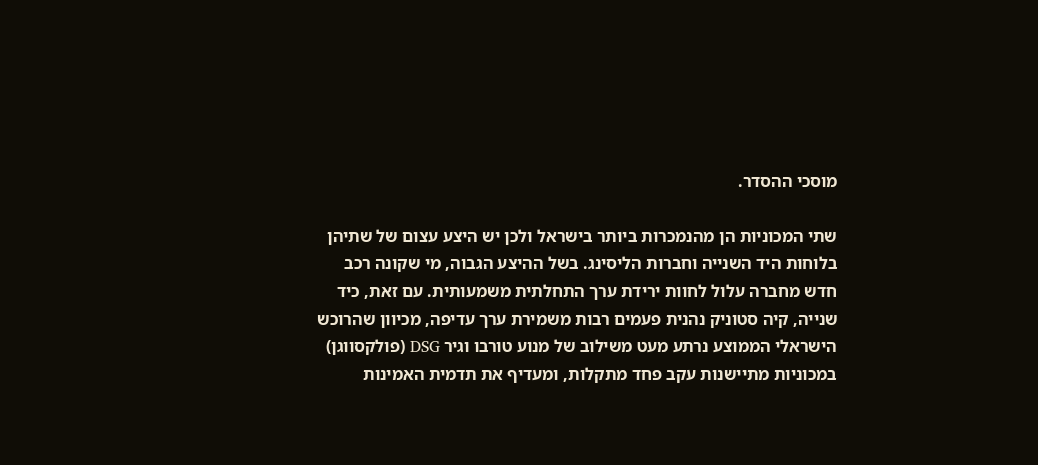מוסכי ההסדר.

שתי המכוניות הן מהנמכרות ביותר בישראל ולכן יש היצע עצום של שתיהן בלוחות היד השנייה וחברות הליסינג. בשל ההיצע הגבוה, מי שקונה רכב חדש מחברה עלול לחוות ירידת ערך התחלתית משמעותית. עם זאת, כיד שנייה, קיה סטוניק נהנית פעמים רבות משמירת ערך עדיפה, מכיוון שהרוכש הישראלי הממוצע נרתע מעט משילוב של מנוע טורבו וגיר DSG (פולקסווגן) במכוניות מתיישנות עקב פחד מתקלות, ומעדיף את תדמית האמינות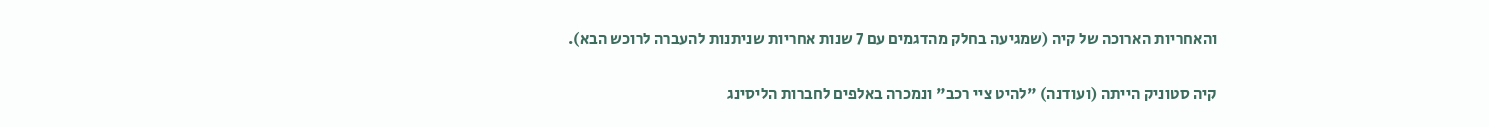והאחריות הארוכה של קיה (שמגיעה בחלק מהדגמים עם 7 שנות אחריות שניתנות להעברה לרוכש הבא).

קיה סטוניק הייתה (ועודנה) "להיט ציי רכב" ונמכרה באלפים לחברות הליסינג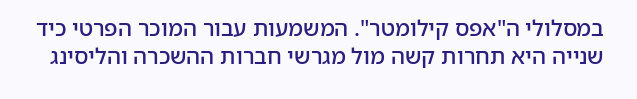במסלולי ה"אפס קילומטר". המשמעות עבור המוכר הפרטי כיד שנייה היא תחרות קשה מול מגרשי חברות ההשכרה והליסינג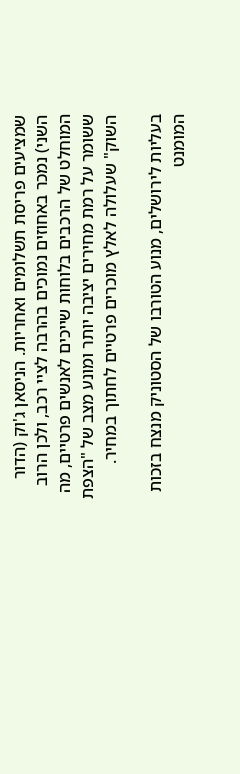שמציעים פריסת תשלומים ואחריות. הניסאן ג'וק (הדור השני) נמכר באחוזים נמוכים בהרבה לציי רכב, ולכן הרוב המוחלט של הרכבים בלוחות שייכים לאנשים פרטיים, מה ששומר על רמת מחירים יציבה יותר ומונע מצב של "הצפת השוק" שעלולה לאלץ מוכרים פרטיים לחתוך במחיר.

בעליות לירושלים, מנוע הטורבו של הסטוניק מנצח בזכות המומנט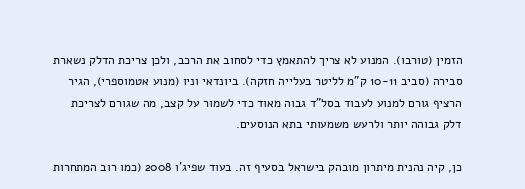הזמין (טורבו). המנוע לא צריך להתאמץ כדי לסחוב את הרכב, ולכן צריכת הדלק נשארת סבירה (סביב 10-11 ק"מ לליטר בעלייה חזקה). ביונדאי וניו (מנוע אטמוספרי), הגיר הרציף גורם למנוע לעבוד בסל"ד גבוה מאוד כדי לשמור על קצב, מה שגורם לצריכת דלק גבוהה יותר ולרעש משמעותי בתא הנוסעים.

כן, קיה נהנית מיתרון מובהק בישראל בסעיף זה. בעוד שפיג'ו 2008 (כמו רוב המתחרות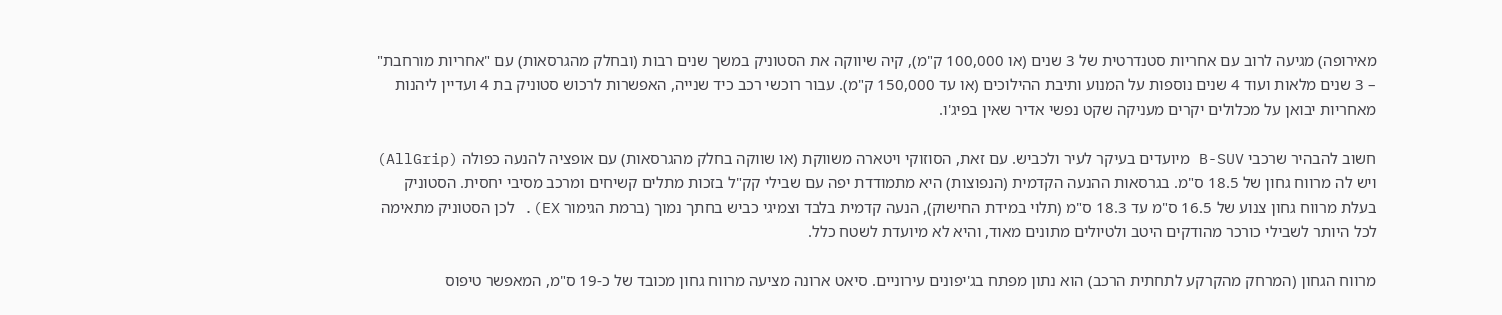מאירופה) מגיעה לרוב עם אחריות סטנדרטית של 3 שנים (או 100,000 ק"מ), קיה שיווקה את הסטוניק במשך שנים רבות (ובחלק מהגרסאות) עם "אחריות מורחבת" – 3 שנים מלאות ועוד 4 שנים נוספות על המנוע ותיבת ההילוכים (או עד 150,000 ק"מ). עבור רוכשי רכב כיד שנייה, האפשרות לרכוש סטוניק בת 4 ועדיין ליהנות מאחריות יבואן על מכלולים יקרים מעניקה שקט נפשי אדיר שאין בפיג'ו.

חשוב להבהיר שרכבי B-SUV מיועדים בעיקר לעיר ולכביש. עם זאת, הסוזוקי ויטארה משווקת (או שווקה בחלק מהגרסאות) עם אופציה להנעה כפולה (AllGrip) ויש לה מרווח גחון של 18.5 ס"מ. בגרסאות ההנעה הקדמית (הנפוצות) היא מתמודדת יפה עם שבילי קק"ל בזכות מתלים קשיחים ומרכב מסיבי יחסית. הסטוניק בעלת מרווח גחון צנוע של 16.5 ס"מ עד 18.3 ס"מ (תלוי במידת החישוק), הנעה קדמית בלבד וצמיגי כביש בחתך נמוך (ברמת הגימור EX). לכן הסטוניק מתאימה לכל היותר לשבילי כורכר מהודקים היטב ולטיולים מתונים מאוד, והיא לא מיועדת לשטח כלל.

מרווח הגחון (המרחק מהקרקע לתחתית הרכב) הוא נתון מפתח בג'יפונים עירוניים. סיאט ארונה מציעה מרווח גחון מכובד של כ-19 ס"מ, המאפשר טיפוס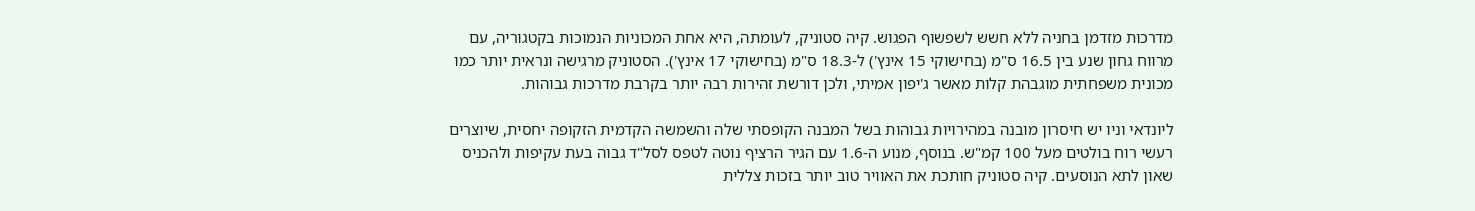מדרכות מזדמן בחניה ללא חשש לשפשוף הפגוש. קיה סטוניק, לעומתה, היא אחת המכוניות הנמוכות בקטגוריה, עם מרווח גחון שנע בין 16.5 ס"מ (בחישוקי 15 אינץ') ל-18.3 ס"מ (בחישוקי 17 אינץ'). הסטוניק מרגישה ונראית יותר כמו מכונית משפחתית מוגבהת קלות מאשר ג'יפון אמיתי, ולכן דורשת זהירות רבה יותר בקרבת מדרכות גבוהות.

ליונדאי וניו יש חיסרון מובנה במהירויות גבוהות בשל המבנה הקופסתי שלה והשמשה הקדמית הזקופה יחסית, שיוצרים רעשי רוח בולטים מעל 100 קמ"ש. בנוסף, מנוע ה-1.6 עם הגיר הרציף נוטה לטפס לסל"ד גבוה בעת עקיפות ולהכניס שאון לתא הנוסעים. קיה סטוניק חותכת את האוויר טוב יותר בזכות צללית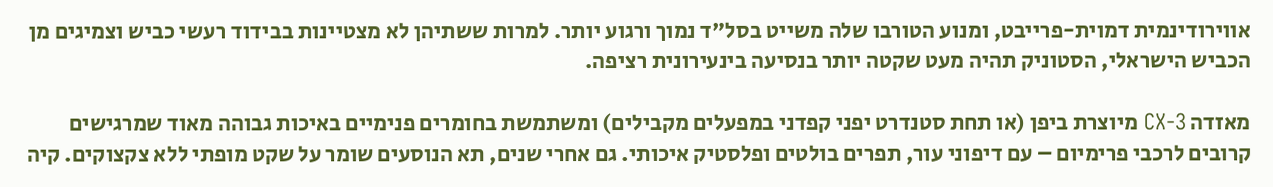אווירודינמית דמוית-פרייבט, ומנוע הטורבו שלה משייט בסל"ד נמוך ורגוע יותר. למרות ששתיהן לא מצטיינות בבידוד רעשי כביש וצמיגים מן הכביש הישראלי, הסטוניק תהיה מעט שקטה יותר בנסיעה בינעירונית רציפה.

מאזדה CX-3 מיוצרת ביפן (או תחת סטנדרט יפני קפדני במפעלים מקבילים) ומשתמשת בחומרים פנימיים באיכות גבוהה מאוד שמרגישים קרובים לרכבי פרימיום – עם דיפוני עור, תפרים בולטים ופלסטיק איכותי. גם אחרי שנים, תא הנוסעים שומר על שקט מופתי ללא צקצוקים. קיה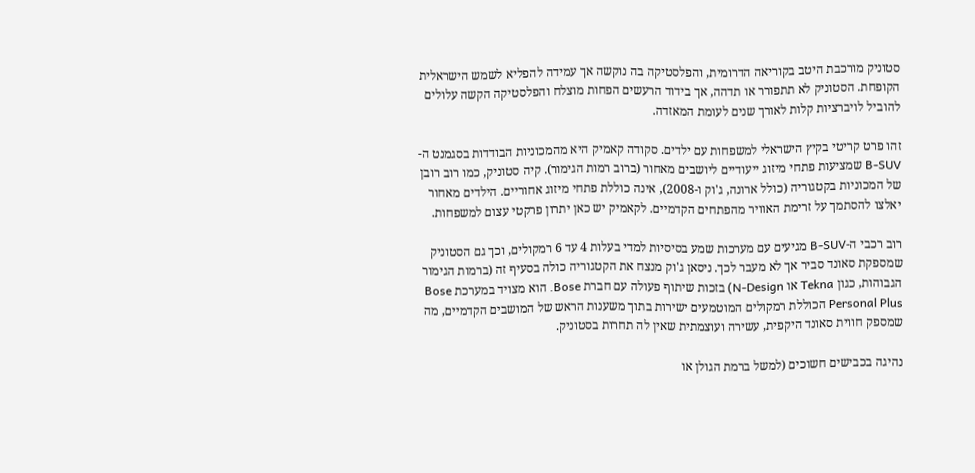סטוניק מורכבת היטב בקוריאה הדרומית, והפלסטיקה בה נוקשה אך עמידה להפליא לשמש הישראלית הקופחת. הסטוניק לא תתפורר או תדהה, אך בידוד הרעשים הפחות מוצלח והפלסטיקה הקשה עלולים להוביל לויברציות קלות לאורך שנים לעומת המאזדה.

זהו פרט קריטי בקיץ הישראלי למשפחות עם ילדים. סקודה קאמיק היא מהמכוניות הבודדות בסגמנט ה-B-SUV שמציעות פתחי מיזוג ייעודיים ליושבים מאחור (ברוב רמות הגימור). קיה סטוניק, כמו רוב רובן של המכוניות בקטגוריה (כולל ארונה, ג'וק ו-2008), אינה כוללת פתחי מיזוג אחוריים. הילדים מאחור יאלצו להסתמך על זרימת האוויר מהפתחים הקדמיים. לקאמיק יש כאן יתרון פרקטי עצום למשפחות.

רוב רכבי ה-B-SUV מגיעים עם מערכות שמע בסיסיות למדי בעלות 4 עד 6 רמקולים, וכך גם הסטוניק שמספקת סאונד סביר אך לא מעבר לכך. ניסאן ג'וק מנצח את הקטגוריה כולה בסעיף זה (ברמות הגימור הגבוהות, כגון Tekna או N-Design) בזכות שיתוף פעולה עם חברת Bose. הוא מצויד במערכת Bose Personal Plus הכוללת רמקולים המוטמעים ישירות בתוך משענות הראש של המושבים הקדמיים, מה שמספק חווית סאונד היקפית, עשירה ועוצמתית שאין לה תחרות בסטוניק.

נהיגה בכבישים חשוכים (למשל ברמת הגולן או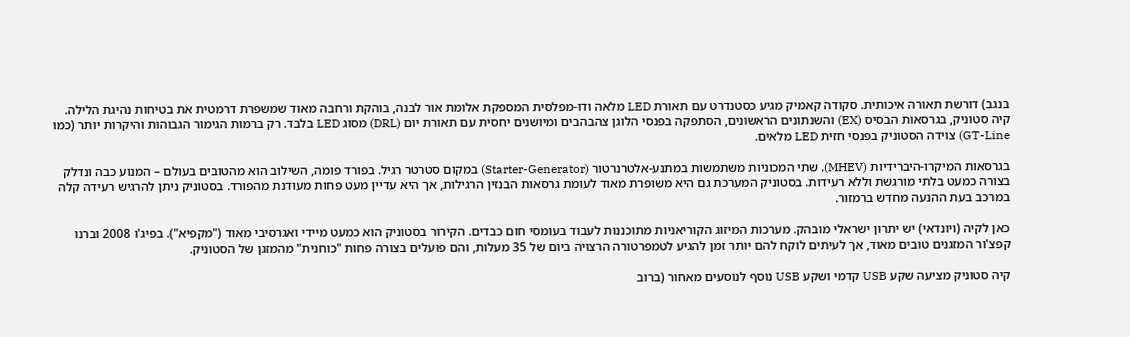בנגב) דורשת תאורה איכותית. סקודה קאמיק מגיע כסטנדרט עם תאורת LED מלאה ודו-מפלסית המספקת אלומת אור לבנה, בוהקת ורחבה מאוד שמשפרת דרמטית את בטיחות נהיגת הלילה. קיה סטוניק, בגרסאות הבסיס (EX) והשנתונים הראשונים, הסתפקה בפנסי הלוגן צהבהבים ומיושנים יחסית עם תאורת יום (DRL) מסוג LED בלבד. רק ברמות הגימור הגבוהות והיקרות יותר (כמו GT-Line) צוידה הסטוניק בפנסי חזית LED מלאים.

בגרסאות המיקרו-היברידיות (MHEV), שתי המכוניות משתמשות במתנע-אלטרנרטור (Starter-Generator) במקום סטרטר רגיל. בפורד פומה, השילוב הוא מהטובים בעולם – המנוע כבה ונדלק בצורה כמעט בלתי מורגשת וללא רעידות. בסטוניק המערכת גם היא משופרת מאוד לעומת גרסאות הבנזין הרגילות, אך היא עדיין מעט פחות מעודנת מהפורד. בסטוניק ניתן להרגיש רעידה קלה במרכב בעת ההנעה מחדש ברמזור.

כאן לקיה (ויונדאי) יש יתרון ישראלי מובהק. מערכות המיזוג הקוריאניות מתוכננות לעבוד בעומסי חום כבדים. הקירור בסטוניק הוא כמעט מיידי ואגרסיבי מאוד ("מקפיא"). בפיג'ו 2008 וברנו קפצ'ור המזגנים טובים מאוד, אך לעיתים לוקח להם יותר זמן להגיע לטמפרטורה הרצויה ביום של 35 מעלות, והם פועלים בצורה פחות "כוחנית" מהמזגן של הסטוניק.

קיה סטוניק מציעה שקע USB קדמי ושקע USB נוסף לנוסעים מאחור (ברוב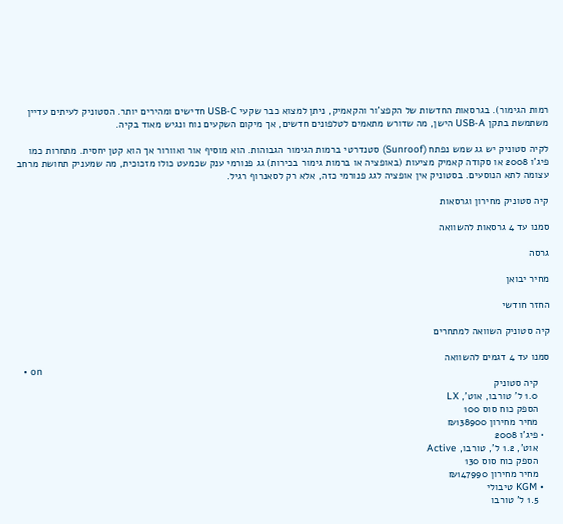רמות הגימור). בגרסאות החדשות של הקפצ'ור והקאמיק, ניתן למצוא כבר שקעי USB-C חדישים ומהירים יותר. הסטוניק לעיתים עדיין משתמשת בתקן USB-A הישן, מה שדורש מתאמים לטלפונים חדשים, אך מיקום השקעים נוח ונגיש מאוד בקיה.

לקיה סטוניק יש גג שמש נפתח (Sunroof) סטנדרטי ברמות הגימור הגבוהות. הוא מוסיף אור ואוורור אך הוא קטן יחסית. מתחרות כמו פיג'ו 2008 או סקודה קאמיק מציעות (באופציה או ברמות גימור בכירות) גג פנורמי ענק שכמעט כולו מזכוכית, מה שמעניק תחושת מרחב עצומה לתא הנוסעים. בסטוניק אין אופציה לגג פנורמי כזה, אלא רק לסאנרוף רגיל.

קיה סטוניק מחירון וגרסאות

סמנו עד 4 גרסאות להשוואה

גרסה

מחיר יבואן

החזר חודשי

קיה סטוניק השוואה למתחרים

סמנו עד 4 דגמים להשוואה
  • on
    קיה סטוניק
    1.0 ל' טורבו, אוט', LX
    הספק כוח סוס 100
    מחיר מחירון ₪138900
  • פיג'ו 2008
    אוט', 1.2 ל', טורבו, Active
    הספק כוח סוס 130
    מחיר מחירון ₪147990
  • KGM טיבולי
    1.5 ל' טורבו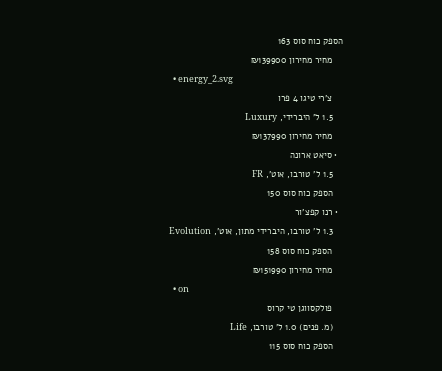הספק כוח סוס 163
    מחיר מחירון ₪139900
  • energy_2.svg
    צ'רי טיגו 4 פרו
    1.5 ל' היברידי, Luxury
    מחיר מחירון ₪137990
  • סיאט ארונה
    1.5 ל' טורבו, אוט', FR
    הספק כוח סוס 150
  • רנו קפצ'ור
    1.3 ל' טורבו, היברידי מתון, אוט', Evolution
    הספק כוח סוס 158
    מחיר מחירון ₪151990
  • on
    פולקסווגן טי קרוס
    (מ. פנים) 1.0 ל' טורבו, Life
    הספק כוח סוס 115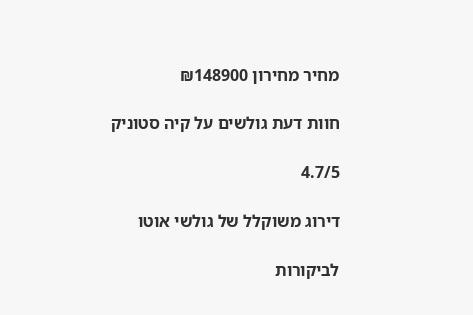מחיר מחירון ₪148900

חוות דעת גולשים על קיה סטוניק

4.7/5

דירוג משוקלל של גולשי אוטו

לביקורות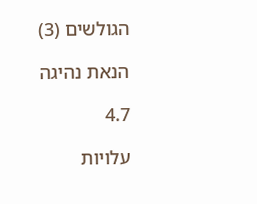הגולשים (3)

הנאת נהיגה

4.7

עלויות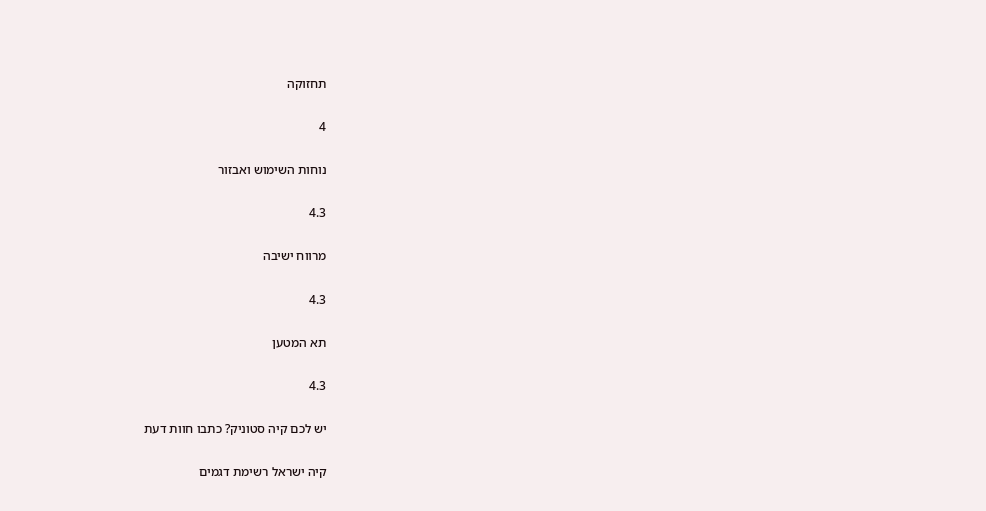תחזוקה

4

נוחות השימוש ואבזור

4.3

מרווח ישיבה

4.3

תא המטען

4.3

יש לכם קיה סטוניק? כתבו חוות דעת

קיה ישראל רשימת דגמים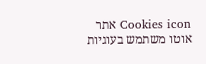Cookies icon אתר אוטו משתמש בעוגיות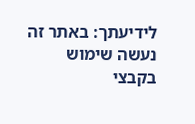לידיעתך: באתר זה נעשה שימוש בקבצי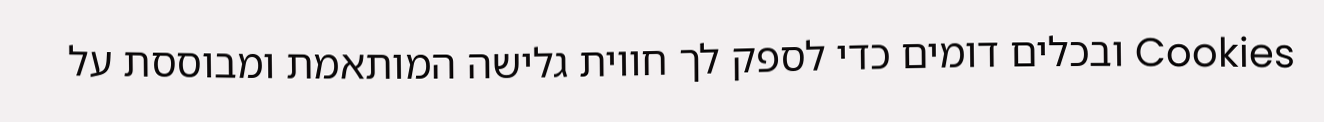Cookies ובכלים דומים כדי לספק לך חווית גלישה המותאמת ומבוססת על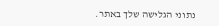נתוני הגלישה שלך באתר.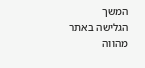המשך הגלישה באתר מהווה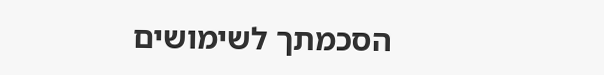הסכמתך לשימושים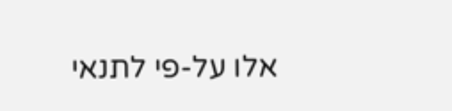אלו על-פי לתנאי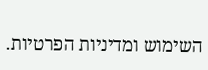השימוש ומדיניות הפרטיות.